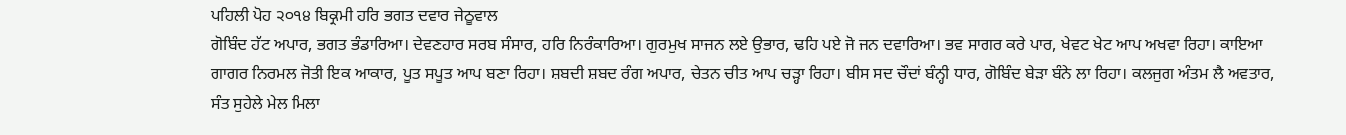ਪਹਿਲੀ ਪੋਹ ੨੦੧੪ ਬਿਕ੍ਰਮੀ ਹਰਿ ਭਗਤ ਦਵਾਰ ਜੇਠੂਵਾਲ
ਗੋਬਿੰਦ ਹੱਟ ਅਪਾਰ, ਭਗਤ ਭੰਡਾਰਿਆ। ਦੇਵਣਹਾਰ ਸਰਬ ਸੰਸਾਰ, ਹਰਿ ਨਿਰੰਕਾਰਿਆ। ਗੁਰਮੁਖ ਸਾਜਨ ਲਏ ਉਭਾਰ, ਢਹਿ ਪਏ ਜੋ ਜਨ ਦਵਾਰਿਆ। ਭਵ ਸਾਗਰ ਕਰੇ ਪਾਰ, ਖੇਵਟ ਖੇਟ ਆਪ ਅਖਵਾ ਰਿਹਾ। ਕਾਇਆ ਗਾਗਰ ਨਿਰਮਲ ਜੋਤੀ ਇਕ ਆਕਾਰ, ਪੂਤ ਸਪੂਤ ਆਪ ਬਣਾ ਰਿਹਾ। ਸ਼ਬਦੀ ਸ਼ਬਦ ਰੰਗ ਅਪਾਰ, ਚੇਤਨ ਚੀਤ ਆਪ ਚੜ੍ਹਾ ਰਿਹਾ। ਬੀਸ ਸਦ ਚੌਦਾਂ ਬੰਨ੍ਹੀ ਧਾਰ, ਗੋਬਿੰਦ ਬੇੜਾ ਬੰਨੇ ਲਾ ਰਿਹਾ। ਕਲਜੁਗ ਅੰਤਮ ਲੈ ਅਵਤਾਰ, ਸੰਤ ਸੁਹੇਲੇ ਮੇਲ ਮਿਲਾ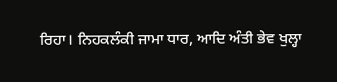ਰਿਹਾ। ਨਿਹਕਲੰਕੀ ਜਾਮਾ ਧਾਰ, ਆਦਿ ਅੰਤੀ ਭੇਵ ਖੁਲ੍ਹਾ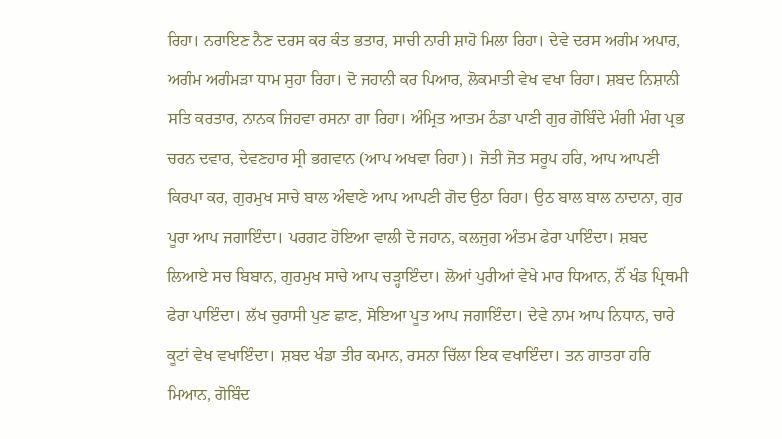ਰਿਹਾ। ਨਰਾਇਣ ਨੈਣ ਦਰਸ ਕਰ ਕੰਤ ਭਤਾਰ, ਸਾਚੀ ਨਾਰੀ ਸ਼ਾਹੋ ਮਿਲਾ ਰਿਹਾ। ਦੇਵੇ ਦਰਸ ਅਗੰਮ ਅਪਾਰ, ਅਗੰਮ ਅਗੰਮੜਾ ਧਾਮ ਸੁਹਾ ਰਿਹਾ। ਦੋ ਜਹਾਨੀ ਕਰ ਪਿਆਰ, ਲੋਕਮਾਤੀ ਵੇਖ ਵਖਾ ਰਿਹਾ। ਸ਼ਬਦ ਨਿਸ਼ਾਨੀ ਸਤਿ ਕਰਤਾਰ, ਨਾਨਕ ਜਿਹਵਾ ਰਸਨਾ ਗਾ ਰਿਹਾ। ਅੰਮ੍ਰਿਤ ਆਤਮ ਠੰਡਾ ਪਾਣੀ ਗੁਰ ਗੋਬਿੰਦੇ ਮੰਗੀ ਮੰਗ ਪ੍ਰਭ ਚਰਨ ਦਵਾਰ, ਦੇਵਣਹਾਰ ਸ੍ਰੀ ਭਗਵਾਨ (ਆਪ ਅਖਵਾ ਰਿਹਾ)। ਜੋਤੀ ਜੋਤ ਸਰੂਪ ਹਰਿ, ਆਪ ਆਪਣੀ ਕਿਰਪਾ ਕਰ, ਗੁਰਮੁਖ ਸਾਚੇ ਬਾਲ ਅੰਞਾਣੇ ਆਪ ਆਪਣੀ ਗੋਦ ਉਠਾ ਰਿਹਾ। ਉਠ ਬਾਲ ਬਾਲ ਨਾਦਾਨਾ, ਗੁਰ ਪੂਰਾ ਆਪ ਜਗਾਇੰਦਾ। ਪਰਗਟ ਹੋਇਆ ਵਾਲੀ ਦੋ ਜਹਾਨ, ਕਲਜੁਗ ਅੰਤਮ ਫੇਰਾ ਪਾਇੰਦਾ। ਸ਼ਬਦ ਲਿਆਏ ਸਚ ਬਿਬਾਨ, ਗੁਰਮੁਖ ਸਾਚੇ ਆਪ ਚੜ੍ਹਾਇੰਦਾ। ਲੋਆਂ ਪੁਰੀਆਂ ਵੇਖੇ ਮਾਰ ਧਿਆਨ, ਨੌਂ ਖੰਡ ਪ੍ਰਿਥਮੀ ਫੇਰਾ ਪਾਇੰਦਾ। ਲੱਖ ਚੁਰਾਸੀ ਪੁਣ ਛਾਣ, ਸੋਇਆ ਪੂਤ ਆਪ ਜਗਾਇੰਦਾ। ਦੇਵੇ ਨਾਮ ਆਪ ਨਿਧਾਨ, ਚਾਰੇ ਕੂਟਾਂ ਵੇਖ ਵਖਾਇੰਦਾ। ਸ਼ਬਦ ਖੰਡਾ ਤੀਰ ਕਮਾਨ, ਰਸਨਾ ਚਿੱਲਾ ਇਕ ਵਖਾਇੰਦਾ। ਤਨ ਗਾਤਰਾ ਹਰਿ ਮਿਆਨ, ਗੋਬਿੰਦ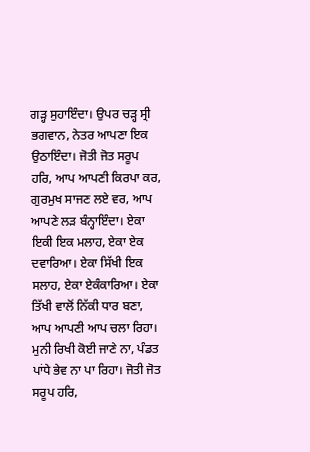ਗੜ੍ਹ ਸੁਹਾਇੰਦਾ। ਉਪਰ ਚੜ੍ਹ ਸ੍ਰੀ ਭਗਵਾਨ, ਨੇਤਰ ਆਪਣਾ ਇਕ ਉਠਾਇੰਦਾ। ਜੋਤੀ ਜੋਤ ਸਰੂਪ ਹਰਿ, ਆਪ ਆਪਣੀ ਕਿਰਪਾ ਕਰ, ਗੁਰਮੁਖ ਸਾਜਣ ਲਏ ਵਰ, ਆਪ ਆਪਣੇ ਲੜ ਬੰਨ੍ਹਾਇੰਦਾ। ਏਕਾ ਇਕੀ ਇਕ ਮਲਾਹ, ਏਕਾ ਏਕ ਦਵਾਰਿਆ। ਏਕਾ ਸਿੱਖੀ ਇਕ ਸਲਾਹ, ਏਕਾ ਏਕੰਕਾਰਿਆ। ਏਕਾ ਤਿੱਖੀ ਵਾਲੋਂ ਨਿੱਕੀ ਧਾਰ ਬਣਾ, ਆਪ ਆਪਣੀ ਆਪ ਚਲਾ ਰਿਹਾ। ਮੁਨੀ ਰਿਖੀ ਕੋਈ ਜਾਣੇ ਨਾ, ਪੰਡਤ ਪਾਂਧੇ ਭੇਵ ਨਾ ਪਾ ਰਿਹਾ। ਜੋਤੀ ਜੋਤ ਸਰੂਪ ਹਰਿ,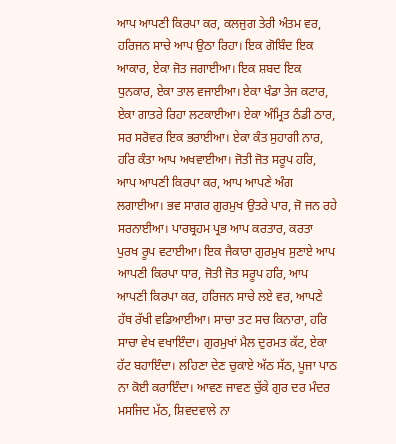ਆਪ ਆਪਣੀ ਕਿਰਪਾ ਕਰ, ਕਲਜੁਗ ਤੇਰੀ ਅੰਤਮ ਵਰ, ਹਰਿਜਨ ਸਾਚੇ ਆਪ ਉਠਾ ਰਿਹਾ। ਇਕ ਗੋਬਿੰਦ ਇਕ ਆਕਾਰ, ਏਕਾ ਜੋਤ ਜਗਾਈਆ। ਇਕ ਸ਼ਬਦ ਇਕ ਧੁਨਕਾਰ, ਏਕਾ ਤਾਲ ਵਜਾਈਆ। ਏਕਾ ਖੰਡਾ ਤੇਜ ਕਟਾਰ, ਏਕਾ ਗਾਤਰੇ ਰਿਹਾ ਲਟਕਾਈਆ। ਏਕਾ ਅੰਮ੍ਰਿਤ ਠੰਡੀ ਠਾਰ, ਸਰ ਸਰੋਵਰ ਇਕ ਭਰਾਈਆ। ਏਕਾ ਕੰਤ ਸੁਹਾਗੀ ਨਾਰ, ਹਰਿ ਕੰਤਾ ਆਪ ਅਖਵਾਈਆ। ਜੋਤੀ ਜੋਤ ਸਰੂਪ ਹਰਿ, ਆਪ ਆਪਣੀ ਕਿਰਪਾ ਕਰ, ਆਪ ਆਪਣੇ ਅੰਗ ਲਗਾਈਆ। ਭਵ ਸਾਗਰ ਗੁਰਮੁਖ ਉਤਰੇ ਪਾਰ, ਜੋ ਜਨ ਰਹੇ ਸਰਨਾਈਆ। ਪਾਰਬ੍ਰਹਮ ਪ੍ਰਭ ਆਪ ਕਰਤਾਰ, ਕਰਤਾ ਪੁਰਖ ਰੂਪ ਵਟਾਈਆ। ਇਕ ਜੈਕਾਰਾ ਗੁਰਮੁਖ ਸੁਣਾਏ ਆਪ ਆਪਣੀ ਕਿਰਪਾ ਧਾਰ, ਜੋਤੀ ਜੋਤ ਸਰੂਪ ਹਰਿ, ਆਪ ਆਪਣੀ ਕਿਰਪਾ ਕਰ, ਹਰਿਜਨ ਸਾਚੇ ਲਏ ਵਰ, ਆਪਣੇ ਹੱਥ ਰੱਖੀ ਵਡਿਆਈਆ। ਸਾਚਾ ਤਟ ਸਚ ਕਿਨਾਰਾ, ਹਰਿ ਸਾਚਾ ਵੇਖ ਵਖਾਇੰਦਾ। ਗੁਰਮੁਖਾਂ ਮੈਲ ਦੁਰਮਤ ਕੱਟ, ਏਕਾ ਹੱਟ ਬਹਾਇੰਦਾ। ਲਹਿਣਾ ਦੇਣ ਚੁਕਾਏ ਅੱਠ ਸੱਠ, ਪੂਜਾ ਪਾਠ ਨਾ ਕੋਈ ਕਰਾਇੰਦਾ। ਆਵਣ ਜਾਵਣ ਚੁੱਕੇ ਗੁਰ ਦਰ ਮੰਦਰ ਮਸਜਿਦ ਮੱਠ, ਸ਼ਿਵਦਵਾਲੇ ਨਾ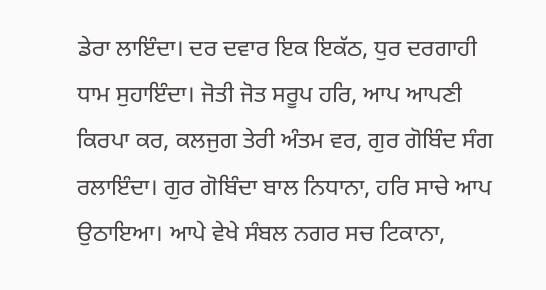ਡੇਰਾ ਲਾਇੰਦਾ। ਦਰ ਦਵਾਰ ਇਕ ਇਕੱਠ, ਧੁਰ ਦਰਗਾਹੀ ਧਾਮ ਸੁਹਾਇੰਦਾ। ਜੋਤੀ ਜੋਤ ਸਰੂਪ ਹਰਿ, ਆਪ ਆਪਣੀ ਕਿਰਪਾ ਕਰ, ਕਲਜੁਗ ਤੇਰੀ ਅੰਤਮ ਵਰ, ਗੁਰ ਗੋਬਿੰਦ ਸੰਗ ਰਲਾਇੰਦਾ। ਗੁਰ ਗੋਬਿੰਦਾ ਬਾਲ ਨਿਧਾਨਾ, ਹਰਿ ਸਾਚੇ ਆਪ ਉਠਾਇਆ। ਆਪੇ ਵੇਖੇ ਸੰਬਲ ਨਗਰ ਸਚ ਟਿਕਾਨਾ,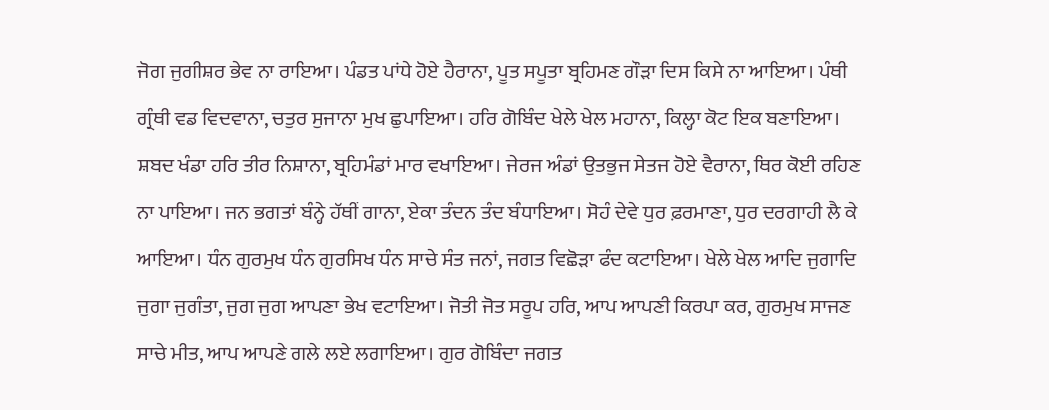ਜੋਗ ਜੁਗੀਸ਼ਰ ਭੇਵ ਨਾ ਰਾਇਆ। ਪੰਡਤ ਪਾਂਧੇ ਹੋਏ ਹੈਰਾਨਾ, ਪੂਤ ਸਪੂਤਾ ਬ੍ਰਹਿਮਣ ਗੌੜਾ ਦਿਸ ਕਿਸੇ ਨਾ ਆਇਆ। ਪੰਥੀ ਗ੍ਰੰਥੀ ਵਡ ਵਿਦਵਾਨਾ, ਚਤੁਰ ਸੁਜਾਨਾ ਮੁਖ ਛੁਪਾਇਆ। ਹਰਿ ਗੋਬਿੰਦ ਖੇਲੇ ਖੇਲ ਮਹਾਨਾ, ਕਿਲ੍ਹਾ ਕੋਟ ਇਕ ਬਣਾਇਆ। ਸ਼ਬਦ ਖੰਡਾ ਹਰਿ ਤੀਰ ਨਿਸ਼ਾਨਾ, ਬ੍ਰਹਿਮੰਡਾਂ ਮਾਰ ਵਖਾਇਆ। ਜੇਰਜ ਅੰਡਾਂ ਉਤਭੁਜ ਸੇਤਜ ਹੋਏ ਵੈਰਾਨਾ, ਥਿਰ ਕੋਈ ਰਹਿਣ ਨਾ ਪਾਇਆ। ਜਨ ਭਗਤਾਂ ਬੰਨ੍ਹੇ ਹੱਥੀਂ ਗਾਨਾ, ਏਕਾ ਤੰਦਨ ਤੰਦ ਬੰਧਾਇਆ। ਸੋਹੰ ਦੇਵੇ ਧੁਰ ਫ਼ਰਮਾਣਾ, ਧੁਰ ਦਰਗਾਹੀ ਲੈ ਕੇ ਆਇਆ। ਧੰਨ ਗੁਰਮੁਖ ਧੰਨ ਗੁਰਸਿਖ ਧੰਨ ਸਾਚੇ ਸੰਤ ਜਨਾਂ, ਜਗਤ ਵਿਛੋੜਾ ਫੰਦ ਕਟਾਇਆ। ਖੇਲੇ ਖੇਲ ਆਦਿ ਜੁਗਾਦਿ ਜੁਗਾ ਜੁਗੰਤਾ, ਜੁਗ ਜੁਗ ਆਪਣਾ ਭੇਖ ਵਟਾਇਆ। ਜੋਤੀ ਜੋਤ ਸਰੂਪ ਹਰਿ, ਆਪ ਆਪਣੀ ਕਿਰਪਾ ਕਰ, ਗੁਰਮੁਖ ਸਾਜਣ ਸਾਚੇ ਮੀਤ, ਆਪ ਆਪਣੇ ਗਲੇ ਲਏ ਲਗਾਇਆ। ਗੁਰ ਗੋਬਿੰਦਾ ਜਗਤ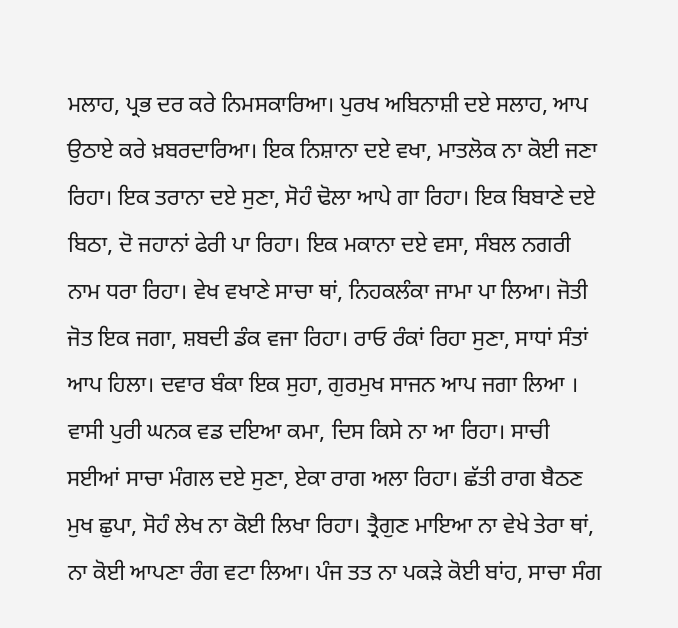ਮਲਾਹ, ਪ੍ਰਭ ਦਰ ਕਰੇ ਨਿਮਸਕਾਰਿਆ। ਪੁਰਖ ਅਬਿਨਾਸ਼ੀ ਦਏ ਸਲਾਹ, ਆਪ ਉਠਾਏ ਕਰੇ ਖ਼ਬਰਦਾਰਿਆ। ਇਕ ਨਿਸ਼ਾਨਾ ਦਏ ਵਖਾ, ਮਾਤਲੋਕ ਨਾ ਕੋਈ ਜਣਾ ਰਿਹਾ। ਇਕ ਤਰਾਨਾ ਦਏ ਸੁਣਾ, ਸੋਹੰ ਢੋਲਾ ਆਪੇ ਗਾ ਰਿਹਾ। ਇਕ ਬਿਬਾਣੇ ਦਏ ਬਿਠਾ, ਦੋ ਜਹਾਨਾਂ ਫੇਰੀ ਪਾ ਰਿਹਾ। ਇਕ ਮਕਾਨਾ ਦਏ ਵਸਾ, ਸੰਬਲ ਨਗਰੀ ਨਾਮ ਧਰਾ ਰਿਹਾ। ਵੇਖ ਵਖਾਣੇ ਸਾਚਾ ਥਾਂ, ਨਿਹਕਲੰਕਾ ਜਾਮਾ ਪਾ ਲਿਆ। ਜੋਤੀ ਜੋਤ ਇਕ ਜਗਾ, ਸ਼ਬਦੀ ਡੰਕ ਵਜਾ ਰਿਹਾ। ਰਾਓ ਰੰਕਾਂ ਰਿਹਾ ਸੁਣਾ, ਸਾਧਾਂ ਸੰਤਾਂ ਆਪ ਹਿਲਾ। ਦਵਾਰ ਬੰਕਾ ਇਕ ਸੁਹਾ, ਗੁਰਮੁਖ ਸਾਜਨ ਆਪ ਜਗਾ ਲਿਆ । ਵਾਸੀ ਪੁਰੀ ਘਨਕ ਵਡ ਦਇਆ ਕਮਾ, ਦਿਸ ਕਿਸੇ ਨਾ ਆ ਰਿਹਾ। ਸਾਚੀ ਸਈਆਂ ਸਾਚਾ ਮੰਗਲ ਦਏ ਸੁਣਾ, ਏਕਾ ਰਾਗ ਅਲਾ ਰਿਹਾ। ਛੱਤੀ ਰਾਗ ਬੈਠਣ ਮੁਖ ਛੁਪਾ, ਸੋਹੰ ਲੇਖ ਨਾ ਕੋਈ ਲਿਖਾ ਰਿਹਾ। ਤ੍ਰੈਗੁਣ ਮਾਇਆ ਨਾ ਵੇਖੇ ਤੇਰਾ ਥਾਂ, ਨਾ ਕੋਈ ਆਪਣਾ ਰੰਗ ਵਟਾ ਲਿਆ। ਪੰਜ ਤਤ ਨਾ ਪਕੜੇ ਕੋਈ ਬਾਂਹ, ਸਾਚਾ ਸੰਗ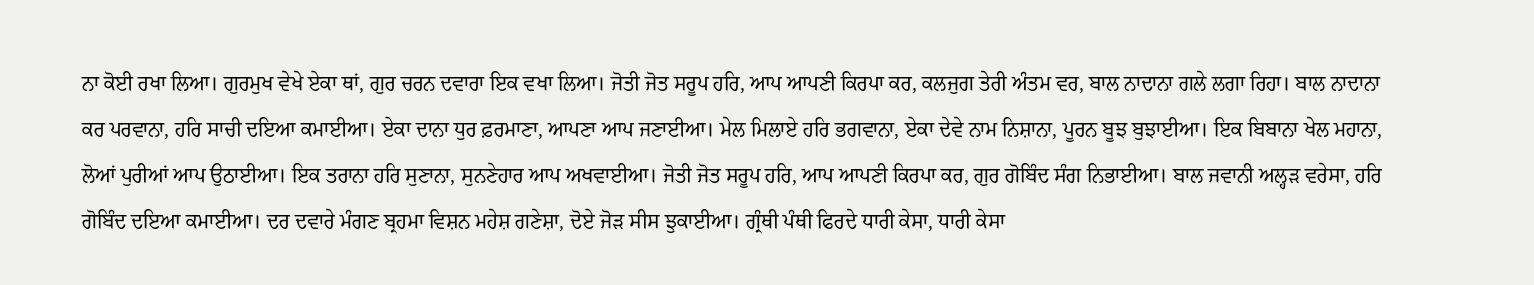ਨਾ ਕੋਈ ਰਖਾ ਲਿਆ। ਗੁਰਮੁਖ ਵੇਖੇ ਏਕਾ ਥਾਂ, ਗੁਰ ਚਰਨ ਦਵਾਰਾ ਇਕ ਵਖਾ ਲਿਆ। ਜੋਤੀ ਜੋਤ ਸਰੂਪ ਹਰਿ, ਆਪ ਆਪਣੀ ਕਿਰਪਾ ਕਰ, ਕਲਜੁਗ ਤੇਰੀ ਅੰਤਮ ਵਰ, ਬਾਲ ਨਾਦਾਨਾ ਗਲੇ ਲਗਾ ਰਿਹਾ। ਬਾਲ ਨਾਦਾਨਾ ਕਰ ਪਰਵਾਨਾ, ਹਰਿ ਸਾਚੀ ਦਇਆ ਕਮਾਈਆ। ਏਕਾ ਦਾਨਾ ਧੁਰ ਫ਼ਰਮਾਣਾ, ਆਪਣਾ ਆਪ ਜਣਾਈਆ। ਮੇਲ ਮਿਲਾਏ ਹਰਿ ਭਗਵਾਨਾ, ਏਕਾ ਦੇਵੇ ਨਾਮ ਨਿਸ਼ਾਨਾ, ਪੂਰਨ ਬੂਝ ਬੁਝਾਈਆ। ਇਕ ਬਿਬਾਨਾ ਖੇਲ ਮਹਾਨਾ, ਲੋਆਂ ਪੁਰੀਆਂ ਆਪ ਉਠਾਈਆ। ਇਕ ਤਰਾਨਾ ਹਰਿ ਸੁਣਾਨਾ, ਸੁਨਣੇਹਾਰ ਆਪ ਅਖਵਾਈਆ। ਜੋਤੀ ਜੋਤ ਸਰੂਪ ਹਰਿ, ਆਪ ਆਪਣੀ ਕਿਰਪਾ ਕਰ, ਗੁਰ ਗੋਬਿੰਦ ਸੰਗ ਨਿਭਾਈਆ। ਬਾਲ ਜਵਾਨੀ ਅਲ੍ਹੜ ਵਰੇਸਾ, ਹਰਿ ਗੋਬਿੰਦ ਦਇਆ ਕਮਾਈਆ। ਦਰ ਦਵਾਰੇ ਮੰਗਣ ਬ੍ਰਹਮਾ ਵਿਸ਼ਨ ਮਹੇਸ਼ ਗਣੇਸ਼ਾ, ਦੋਏ ਜੋੜ ਸੀਸ ਝੁਕਾਈਆ। ਗ੍ਰੰਥੀ ਪੰਥੀ ਫਿਰਦੇ ਧਾਰੀ ਕੇਸਾ, ਧਾਰੀ ਕੇਸਾ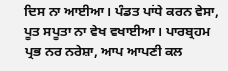ਦਿਸ ਨਾ ਆਈਆ। ਪੰਡਤ ਪਾਂਧੇ ਕਰਨ ਵੇਸਾ, ਪੂਤ ਸਪੂਤਾ ਨਾ ਵੇਖ ਵਖਾਈਆ। ਪਾਰਬ੍ਰਹਮ ਪ੍ਰਭ ਨਰ ਨਰੇਸ਼ਾ, ਆਪ ਆਪਣੀ ਕਲ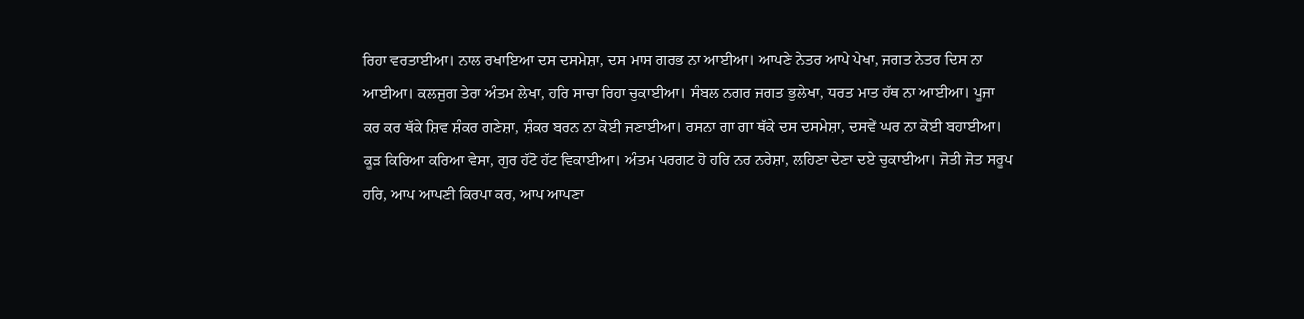ਰਿਹਾ ਵਰਤਾਈਆ। ਨਾਲ ਰਖਾਇਆ ਦਸ ਦਸਮੇਸ਼ਾ, ਦਸ ਮਾਸ ਗਰਭ ਨਾ ਆਈਆ। ਆਪਣੇ ਨੇਤਰ ਆਪੇ ਪੇਖਾ, ਜਗਤ ਨੇਤਰ ਦਿਸ ਨਾ ਆਈਆ। ਕਲਜੁਗ ਤੇਰਾ ਅੰਤਮ ਲੇਖਾ, ਹਰਿ ਸਾਚਾ ਰਿਹਾ ਚੁਕਾਈਆ। ਸੰਬਲ ਨਗਰ ਜਗਤ ਭੁਲੇਖਾ, ਧਰਤ ਮਾਤ ਹੱਥ ਨਾ ਆਈਆ। ਪੂਜਾ ਕਰ ਕਰ ਥੱਕੇ ਸ਼ਿਵ ਸ਼ੰਕਰ ਗਣੇਸ਼ਾ, ਸ਼ੰਕਰ ਬਰਨ ਨਾ ਕੋਈ ਜਣਾਈਆ। ਰਸਨਾ ਗਾ ਗਾ ਥੱਕੇ ਦਸ ਦਸਮੇਸ਼ਾ, ਦਸਵੇਂ ਘਰ ਨਾ ਕੋਈ ਬਹਾਈਆ। ਕੂੜ ਕਿਰਿਆ ਕਰਿਆ ਵੇਸਾ, ਗੁਰ ਹੱਟੋ ਹੱਟ ਵਿਕਾਈਆ। ਅੰਤਮ ਪਰਗਟ ਹੋ ਹਰਿ ਨਰ ਨਰੇਸ਼ਾ, ਲਹਿਣਾ ਦੇਣਾ ਦਏ ਚੁਕਾਈਆ। ਜੋਤੀ ਜੋਤ ਸਰੂਪ ਹਰਿ, ਆਪ ਆਪਣੀ ਕਿਰਪਾ ਕਰ, ਆਪ ਆਪਣਾ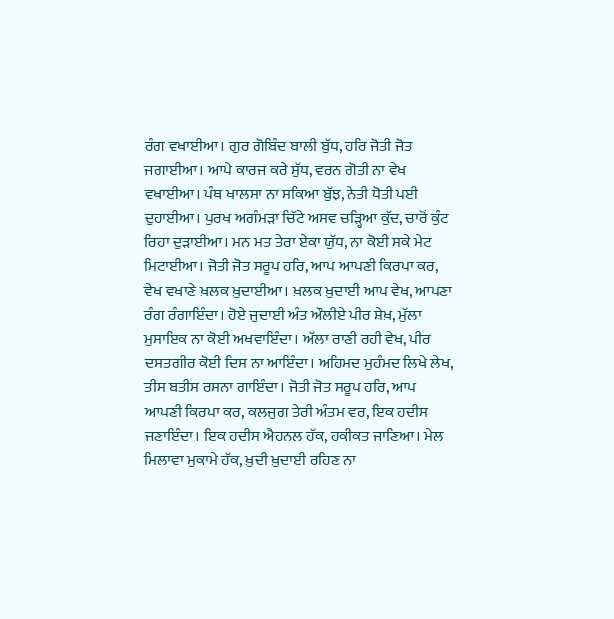ਰੰਗ ਵਖਾਈਆ। ਗੁਰ ਗੋਬਿੰਦ ਬਾਲੀ ਬੁੱਧ, ਹਰਿ ਜੋਤੀ ਜੋਤ ਜਗਾਈਆ। ਆਪੇ ਕਾਰਜ ਕਰੇ ਸੁੱਧ, ਵਰਨ ਗੋਤੀ ਨਾ ਵੇਖ ਵਖਾਈਆ। ਪੰਥ ਖਾਲਸਾ ਨਾ ਸਕਿਆ ਬੁੱਝ, ਨੇਤੀ ਧੋਤੀ ਪਈ ਦੁਹਾਈਆ। ਪੁਰਖ ਅਗੰਮੜਾ ਚਿੱਟੇ ਅਸਵ ਚੜ੍ਹਿਆ ਕੁੱਦ, ਚਾਰੋਂ ਕੁੰਟ ਰਿਹਾ ਦੁੜਾਈਆ। ਮਨ ਮਤ ਤੇਰਾ ਏਕਾ ਯੁੱਧ, ਨਾ ਕੋਈ ਸਕੇ ਮੇਟ ਮਿਟਾਈਆ। ਜੋਤੀ ਜੋਤ ਸਰੂਪ ਹਰਿ, ਆਪ ਆਪਣੀ ਕਿਰਪਾ ਕਰ, ਵੇਖ ਵਖਾਣੇ ਖ਼ਲਕ ਖ਼ੁਦਾਈਆ। ਖ਼ਲਕ ਖ਼ੁਦਾਈ ਆਪ ਵੇਖ, ਆਪਣਾ ਰੰਗ ਰੰਗਾਇੰਦਾ। ਹੋਏ ਜੁਦਾਈ ਅੰਤ ਔਲੀਏ ਪੀਰ ਸ਼ੇਖ਼, ਮੁੱਲਾ ਮੁਸਾਇਕ ਨਾ ਕੋਈ ਅਖਵਾਇੰਦਾ। ਅੱਲਾ ਰਾਣੀ ਰਹੀ ਵੇਖ, ਪੀਰ ਦਸਤਗੀਰ ਕੋਈ ਦਿਸ ਨਾ ਆਇੰਦਾ। ਅਹਿਮਦ ਮੁਹੰਮਦ ਲਿਖੇ ਲੇਖ, ਤੀਸ ਬਤੀਸ ਰਸਨਾ ਗਾਇੰਦਾ। ਜੋਤੀ ਜੋਤ ਸਰੂਪ ਹਰਿ, ਆਪ ਆਪਣੀ ਕਿਰਪਾ ਕਰ, ਕਲਜੁਗ ਤੇਰੀ ਅੰਤਮ ਵਰ, ਇਕ ਹਦੀਸ ਜਣਾਇੰਦਾ। ਇਕ ਹਦੀਸ ਐਹਨਲ ਹੱਕ, ਹਕੀਕਤ ਜਾਣਿਆ। ਮੇਲ ਮਿਲਾਵਾ ਮੁਕਾਮੇ ਹੱਕ, ਖ਼ੁਦੀ ਖ਼ੁਦਾਈ ਰਹਿਣ ਨਾ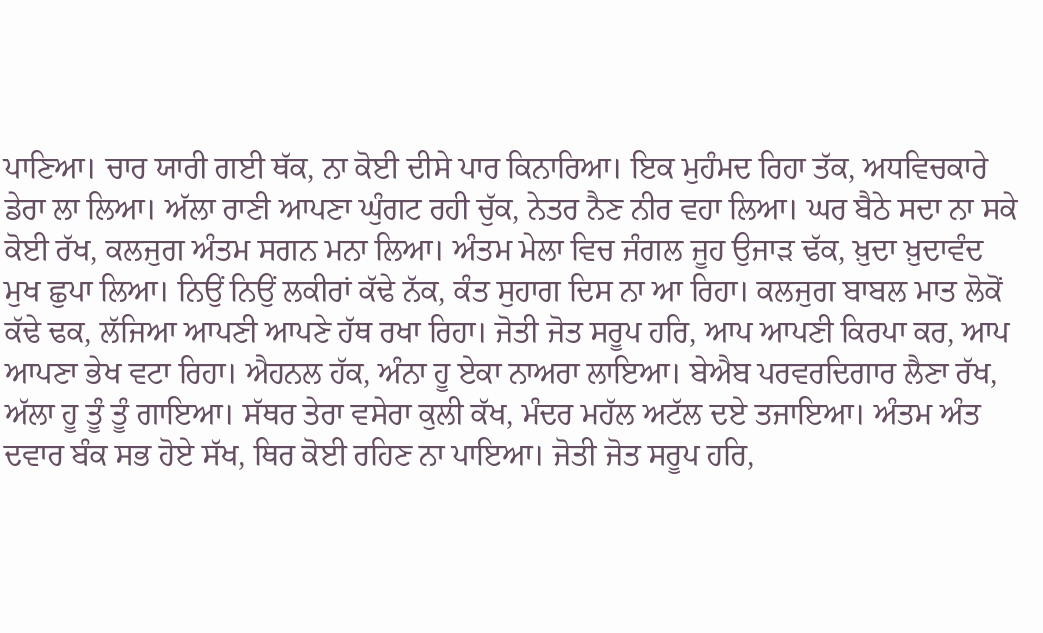ਪਾਣਿਆ। ਚਾਰ ਯਾਰੀ ਗਈ ਥੱਕ, ਨਾ ਕੋਈ ਦੀਸੇ ਪਾਰ ਕਿਨਾਰਿਆ। ਇਕ ਮੁਹੰਮਦ ਰਿਹਾ ਤੱਕ, ਅਧਵਿਚਕਾਰੇ ਡੇਰਾ ਲਾ ਲਿਆ। ਅੱਲਾ ਰਾਣੀ ਆਪਣਾ ਘੁੰਗਟ ਰਹੀ ਚੁੱਕ, ਨੇਤਰ ਨੈਣ ਨੀਰ ਵਹਾ ਲਿਆ। ਘਰ ਬੈਠੇ ਸਦਾ ਨਾ ਸਕੇ ਕੋਈ ਰੱਖ, ਕਲਜੁਗ ਅੰਤਮ ਸਗਨ ਮਨਾ ਲਿਆ। ਅੰਤਮ ਮੇਲਾ ਵਿਚ ਜੰਗਲ ਜੂਹ ਉਜਾੜ ਢੱਕ, ਖ਼ੁਦਾ ਖ਼ੁਦਾਵੰਦ ਮੁਖ ਛੁਪਾ ਲਿਆ। ਨਿਉਂ ਨਿਉਂ ਲਕੀਰਾਂ ਕੱਢੇ ਨੱਕ, ਕੰਤ ਸੁਹਾਗ ਦਿਸ ਨਾ ਆ ਰਿਹਾ। ਕਲਜੁਗ ਬਾਬਲ ਮਾਤ ਲੋਕੋਂ ਕੱਢੇ ਢਕ, ਲੱਜਿਆ ਆਪਣੀ ਆਪਣੇ ਹੱਥ ਰਖਾ ਰਿਹਾ। ਜੋਤੀ ਜੋਤ ਸਰੂਪ ਹਰਿ, ਆਪ ਆਪਣੀ ਕਿਰਪਾ ਕਰ, ਆਪ ਆਪਣਾ ਭੇਖ ਵਟਾ ਰਿਹਾ। ਐਹਨਲ ਹੱਕ, ਅੰਨਾ ਹੂ ਏਕਾ ਨਾਅਰਾ ਲਾਇਆ। ਬੇਐਬ ਪਰਵਰਦਿਗਾਰ ਲੈਣਾ ਰੱਖ, ਅੱਲਾ ਹੂ ਤੂੰ ਤੂੰ ਗਾਇਆ। ਸੱਥਰ ਤੇਰਾ ਵਸੇਰਾ ਕੁਲੀ ਕੱਖ, ਮੰਦਰ ਮਹੱਲ ਅਟੱਲ ਦਏ ਤਜਾਇਆ। ਅੰਤਮ ਅੰਤ ਦਵਾਰ ਬੰਕ ਸਭ ਹੋਏ ਸੱਖ, ਥਿਰ ਕੋਈ ਰਹਿਣ ਨਾ ਪਾਇਆ। ਜੋਤੀ ਜੋਤ ਸਰੂਪ ਹਰਿ,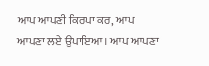ਆਪ ਆਪਣੀ ਕਿਰਪਾ ਕਰ, ਆਪ ਆਪਣਾ ਲਏ ਉਪਾਇਆ। ਆਪ ਆਪਣਾ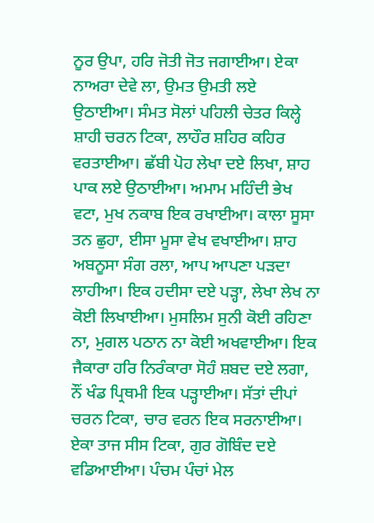ਨੂਰ ਉਪਾ, ਹਰਿ ਜੋਤੀ ਜੋਤ ਜਗਾਈਆ। ਏਕਾ ਨਾਅਰਾ ਦੇਵੇ ਲਾ, ਉਮਤ ਉਮਤੀ ਲਏ ਉਠਾਈਆ। ਸੰਮਤ ਸੋਲਾਂ ਪਹਿਲੀ ਚੇਤਰ ਕਿਲ੍ਹੇ ਸ਼ਾਹੀ ਚਰਨ ਟਿਕਾ, ਲਾਹੌਰ ਸ਼ਹਿਰ ਕਹਿਰ ਵਰਤਾਈਆ। ਛੱਬੀ ਪੋਹ ਲੇਖਾ ਦਏ ਲਿਖਾ, ਸ਼ਾਹ ਪਾਕ ਲਏ ਉਠਾਈਆ। ਅਮਾਮ ਮਹਿੰਦੀ ਭੇਖ ਵਟਾ, ਮੁਖ ਨਕਾਬ ਇਕ ਰਖਾਈਆ। ਕਾਲਾ ਸੂਸਾ ਤਨ ਛੁਹਾ, ਈਸਾ ਮੂਸਾ ਵੇਖ ਵਖਾਈਆ। ਸ਼ਾਹ ਅਬਨੂਸਾ ਸੰਗ ਰਲਾ, ਆਪ ਆਪਣਾ ਪੜਦਾ ਲਾਹੀਆ। ਇਕ ਹਦੀਸਾ ਦਏ ਪੜ੍ਹਾ, ਲੇਖਾ ਲੇਖ ਨਾ ਕੋਈ ਲਿਖਾਈਆ। ਮੁਸਲਿਮ ਸੁਨੀ ਕੋਈ ਰਹਿਣਾ ਨਾ, ਮੁਗਲ ਪਠਾਨ ਨਾ ਕੋਈ ਅਖਵਾਈਆ। ਇਕ ਜੈਕਾਰਾ ਹਰਿ ਨਿਰੰਕਾਰਾ ਸੋਹੰ ਸ਼ਬਦ ਦਏ ਲਗਾ, ਨੌਂ ਖੰਡ ਪ੍ਰਿਥਮੀ ਇਕ ਪੜ੍ਹਾਈਆ। ਸੱਤਾਂ ਦੀਪਾਂ ਚਰਨ ਟਿਕਾ, ਚਾਰ ਵਰਨ ਇਕ ਸਰਨਾਈਆ। ਏਕਾ ਤਾਜ ਸੀਸ ਟਿਕਾ, ਗੁਰ ਗੋਬਿੰਦ ਦਏ ਵਡਿਆਈਆ। ਪੰਚਮ ਪੰਚਾਂ ਮੇਲ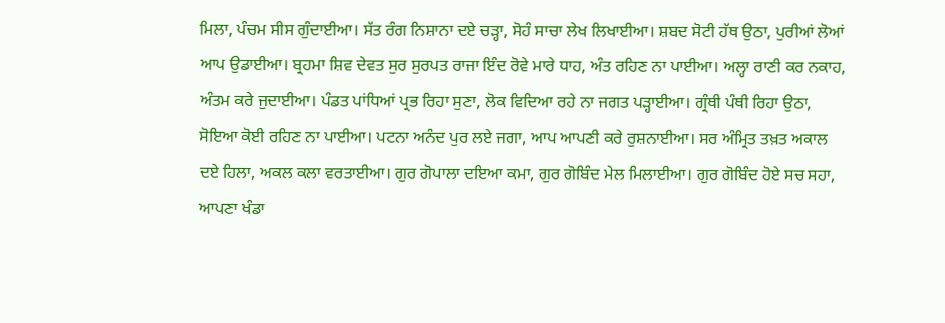ਮਿਲਾ, ਪੰਚਮ ਸੀਸ ਗੁੰਦਾਈਆ। ਸੱਤ ਰੰਗ ਨਿਸ਼ਾਨਾ ਦਏ ਚੜ੍ਹਾ, ਸੋਹੰ ਸਾਚਾ ਲੇਖ ਲਿਖਾਈਆ। ਸ਼ਬਦ ਸੋਟੀ ਹੱਥ ਉਠਾ, ਪੁਰੀਆਂ ਲੋਆਂ ਆਪ ਉਡਾਈਆ। ਬ੍ਰਹਮਾ ਸ਼ਿਵ ਦੇਵਤ ਸੁਰ ਸੁਰਪਤ ਰਾਜਾ ਇੰਦ ਰੋਵੇ ਮਾਰੇ ਧਾਹ, ਅੰਤ ਰਹਿਣ ਨਾ ਪਾਈਆ। ਅਲ੍ਹਾ ਰਾਣੀ ਕਰ ਨਕਾਹ, ਅੰਤਮ ਕਰੇ ਜੁਦਾਈਆ। ਪੰਡਤ ਪਾਂਧਿਆਂ ਪ੍ਰਭ ਰਿਹਾ ਸੁਣਾ, ਲੋਕ ਵਿਦਿਆ ਰਹੇ ਨਾ ਜਗਤ ਪੜ੍ਹਾਈਆ। ਗ੍ਰੰਥੀ ਪੰਥੀ ਰਿਹਾ ਉਠਾ, ਸੋਇਆ ਕੋਈ ਰਹਿਣ ਨਾ ਪਾਈਆ। ਪਟਨਾ ਅਨੰਦ ਪੁਰ ਲਏ ਜਗਾ, ਆਪ ਆਪਣੀ ਕਰੇ ਰੁਸ਼ਨਾਈਆ। ਸਰ ਅੰਮ੍ਰਿਤ ਤਖ਼ਤ ਅਕਾਲ ਦਏ ਹਿਲਾ, ਅਕਲ ਕਲਾ ਵਰਤਾਈਆ। ਗੁਰ ਗੋਪਾਲਾ ਦਇਆ ਕਮਾ, ਗੁਰ ਗੋਬਿੰਦ ਮੇਲ ਮਿਲਾਈਆ। ਗੁਰ ਗੋਬਿੰਦ ਹੋਏ ਸਚ ਸਹਾ, ਆਪਣਾ ਖੰਡਾ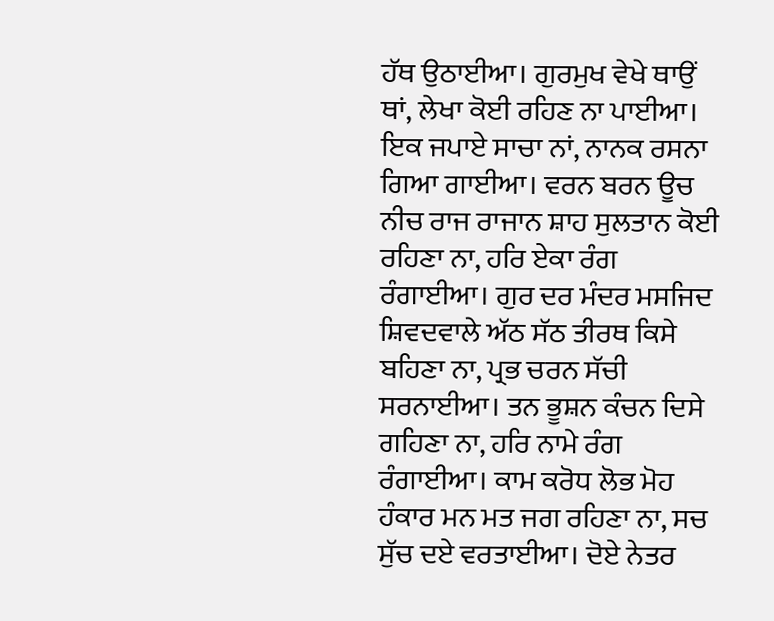ਹੱਥ ਉਠਾਈਆ। ਗੁਰਮੁਖ ਵੇਖੇ ਥਾਉਂ ਥਾਂ, ਲੇਖਾ ਕੋਈ ਰਹਿਣ ਨਾ ਪਾਈਆ। ਇਕ ਜਪਾਏ ਸਾਚਾ ਨਾਂ, ਨਾਨਕ ਰਸਨਾ ਗਿਆ ਗਾਈਆ। ਵਰਨ ਬਰਨ ਊਚ ਨੀਚ ਰਾਜ ਰਾਜਾਨ ਸ਼ਾਹ ਸੁਲਤਾਨ ਕੋਈ ਰਹਿਣਾ ਨਾ, ਹਰਿ ਏਕਾ ਰੰਗ ਰੰਗਾਈਆ। ਗੁਰ ਦਰ ਮੰਦਰ ਮਸਜਿਦ ਸ਼ਿਵਦਵਾਲੇ ਅੱਠ ਸੱਠ ਤੀਰਥ ਕਿਸੇ ਬਹਿਣਾ ਨਾ, ਪ੍ਰਭ ਚਰਨ ਸੱਚੀ ਸਰਨਾਈਆ। ਤਨ ਭੂਸ਼ਨ ਕੰਚਨ ਦਿਸੇ ਗਹਿਣਾ ਨਾ, ਹਰਿ ਨਾਮੇ ਰੰਗ ਰੰਗਾਈਆ। ਕਾਮ ਕਰੋਧ ਲੋਭ ਮੋਹ ਹੰਕਾਰ ਮਨ ਮਤ ਜਗ ਰਹਿਣਾ ਨਾ, ਸਚ ਸੁੱਚ ਦਏ ਵਰਤਾਈਆ। ਦੋਏ ਨੇਤਰ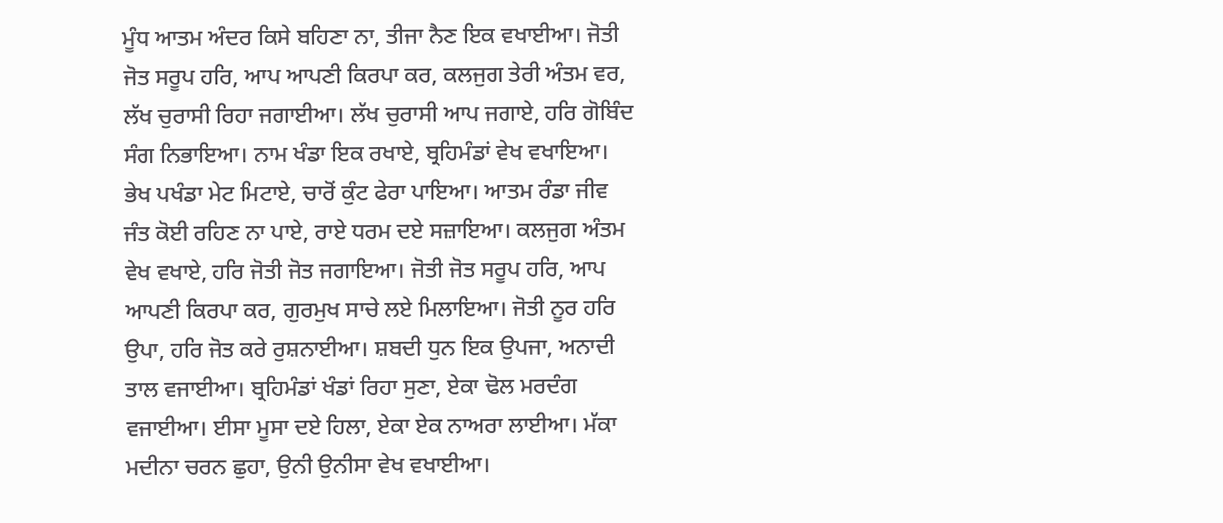ਮੂੰਧ ਆਤਮ ਅੰਦਰ ਕਿਸੇ ਬਹਿਣਾ ਨਾ, ਤੀਜਾ ਨੈਣ ਇਕ ਵਖਾਈਆ। ਜੋਤੀ ਜੋਤ ਸਰੂਪ ਹਰਿ, ਆਪ ਆਪਣੀ ਕਿਰਪਾ ਕਰ, ਕਲਜੁਗ ਤੇਰੀ ਅੰਤਮ ਵਰ, ਲੱਖ ਚੁਰਾਸੀ ਰਿਹਾ ਜਗਾਈਆ। ਲੱਖ ਚੁਰਾਸੀ ਆਪ ਜਗਾਏ, ਹਰਿ ਗੋਬਿੰਦ ਸੰਗ ਨਿਭਾਇਆ। ਨਾਮ ਖੰਡਾ ਇਕ ਰਖਾਏ, ਬ੍ਰਹਿਮੰਡਾਂ ਵੇਖ ਵਖਾਇਆ। ਭੇਖ ਪਖੰਡਾ ਮੇਟ ਮਿਟਾਏ, ਚਾਰੋਂ ਕੁੰਟ ਫੇਰਾ ਪਾਇਆ। ਆਤਮ ਰੰਡਾ ਜੀਵ ਜੰਤ ਕੋਈ ਰਹਿਣ ਨਾ ਪਾਏ, ਰਾਏ ਧਰਮ ਦਏ ਸਜ਼ਾਇਆ। ਕਲਜੁਗ ਅੰਤਮ ਵੇਖ ਵਖਾਏ, ਹਰਿ ਜੋਤੀ ਜੋਤ ਜਗਾਇਆ। ਜੋਤੀ ਜੋਤ ਸਰੂਪ ਹਰਿ, ਆਪ ਆਪਣੀ ਕਿਰਪਾ ਕਰ, ਗੁਰਮੁਖ ਸਾਚੇ ਲਏ ਮਿਲਾਇਆ। ਜੋਤੀ ਨੂਰ ਹਰਿ ਉਪਾ, ਹਰਿ ਜੋਤ ਕਰੇ ਰੁਸ਼ਨਾਈਆ। ਸ਼ਬਦੀ ਧੁਨ ਇਕ ਉਪਜਾ, ਅਨਾਦੀ ਤਾਲ ਵਜਾਈਆ। ਬ੍ਰਹਿਮੰਡਾਂ ਖੰਡਾਂ ਰਿਹਾ ਸੁਣਾ, ਏਕਾ ਢੋਲ ਮਰਦੰਗ ਵਜਾਈਆ। ਈਸਾ ਮੂਸਾ ਦਏ ਹਿਲਾ, ਏਕਾ ਏਕ ਨਾਅਰਾ ਲਾਈਆ। ਮੱਕਾ ਮਦੀਨਾ ਚਰਨ ਛੁਹਾ, ਉਨੀ ਉਨੀਸਾ ਵੇਖ ਵਖਾਈਆ।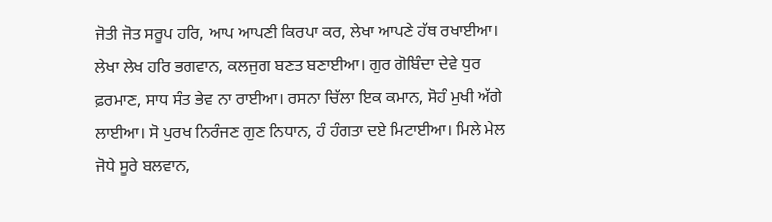ਜੋਤੀ ਜੋਤ ਸਰੂਪ ਹਰਿ, ਆਪ ਆਪਣੀ ਕਿਰਪਾ ਕਰ, ਲੇਖਾ ਆਪਣੇ ਹੱਥ ਰਖਾਈਆ। ਲੇਖਾ ਲੇਖ ਹਰਿ ਭਗਵਾਨ, ਕਲਜੁਗ ਬਣਤ ਬਣਾਈਆ। ਗੁਰ ਗੋਬਿੰਦਾ ਦੇਵੇ ਧੁਰ ਫ਼ਰਮਾਣ, ਸਾਧ ਸੰਤ ਭੇਵ ਨਾ ਰਾਈਆ। ਰਸਨਾ ਚਿੱਲਾ ਇਕ ਕਮਾਨ, ਸੋਹੰ ਮੁਖੀ ਅੱਗੇ ਲਾਈਆ। ਸੋ ਪੁਰਖ ਨਿਰੰਜਣ ਗੁਣ ਨਿਧਾਨ, ਹੰ ਹੰਗਤਾ ਦਏ ਮਿਟਾਈਆ। ਮਿਲੇ ਮੇਲ ਜੋਧੇ ਸੂਰੇ ਬਲਵਾਨ,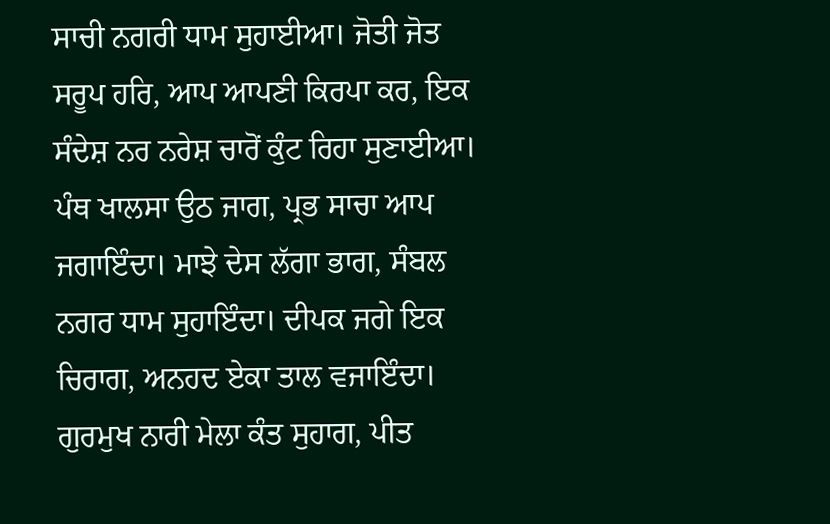ਸਾਚੀ ਨਗਰੀ ਧਾਮ ਸੁਹਾਈਆ। ਜੋਤੀ ਜੋਤ ਸਰੂਪ ਹਰਿ, ਆਪ ਆਪਣੀ ਕਿਰਪਾ ਕਰ, ਇਕ ਸੰਦੇਸ਼ ਨਰ ਨਰੇਸ਼ ਚਾਰੋਂ ਕੁੰਟ ਰਿਹਾ ਸੁਣਾਈਆ। ਪੰਥ ਖਾਲਸਾ ਉਠ ਜਾਗ, ਪ੍ਰਭ ਸਾਚਾ ਆਪ ਜਗਾਇੰਦਾ। ਮਾਝੇ ਦੇਸ ਲੱਗਾ ਭਾਗ, ਸੰਬਲ ਨਗਰ ਧਾਮ ਸੁਹਾਇੰਦਾ। ਦੀਪਕ ਜਗੇ ਇਕ ਚਿਰਾਗ, ਅਨਹਦ ਏਕਾ ਤਾਲ ਵਜਾਇੰਦਾ। ਗੁਰਮੁਖ ਨਾਰੀ ਮੇਲਾ ਕੰਤ ਸੁਹਾਗ, ਪੀਤ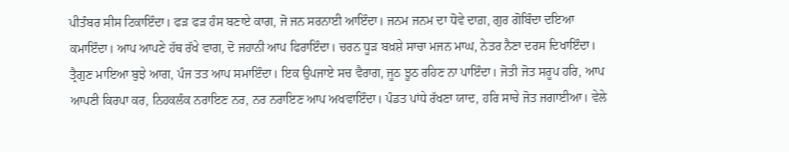ਪੀਤੰਬਰ ਸੀਸ ਟਿਕਾਇੰਦਾ। ਫੜ ਫੜ ਹੰਸ ਬਣਾਏ ਕਾਗ, ਜੋ ਜਨ ਸਰਨਾਈ ਆਇੰਦਾ। ਜਨਮ ਜਨਮ ਦਾ ਧੋਵੇ ਦਾਗ਼, ਗੁਰ ਗੋਬਿੰਦਾ ਦਇਆ ਕਮਾਇੰਦਾ। ਆਪ ਆਪਣੇ ਹੱਥ ਰੱਖੇ ਵਾਗ, ਦੋ ਜਹਾਨੀ ਆਪ ਫਿਰਾਇੰਦਾ। ਚਰਨ ਧੂੜ ਬਖ਼ਸ਼ੇ ਸਾਚਾ ਮਜਨ ਮਾਘ, ਨੇਤਰ ਨੈਣਾ ਦਰਸ ਦਿਖਾਇੰਦਾ। ਤ੍ਰੈਗੁਣ ਮਾਇਆ ਬੁਝੇ ਆਗ, ਪੰਜ ਤਤ ਆਪ ਸਮਾਇੰਦਾ। ਇਕ ਉਪਜਾਏ ਸਚ ਵੈਰਾਗ, ਜੂਠ ਝੂਠ ਰਹਿਣ ਨਾ ਪਾਇੰਦਾ। ਜੋਤੀ ਜੋਤ ਸਰੂਪ ਹਰਿ, ਆਪ ਆਪਣੀ ਕਿਰਪਾ ਕਰ, ਨਿਹਕਲੰਕ ਨਰਾਇਣ ਨਰ, ਨਰ ਨਰਾਇਣ ਆਪ ਅਖਵਾਇੰਦਾ। ਪੰਡਤ ਪਾਂਧੇ ਰੱਖਣਾ ਯਾਦ, ਹਰਿ ਸਾਚੇ ਜੋਤ ਜਗਾਈਆ। ਵੇਲੇ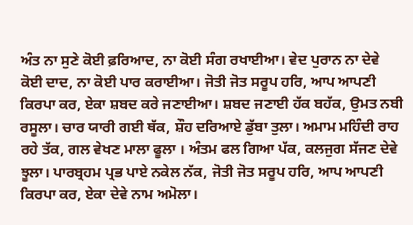ਅੰਤ ਨਾ ਸੁਣੇ ਕੋਈ ਫ਼ਰਿਆਦ, ਨਾ ਕੋਈ ਸੰਗ ਰਖਾਈਆ। ਵੇਦ ਪੁਰਾਨ ਨਾ ਦੇਵੇ ਕੋਈ ਦਾਦ, ਨਾ ਕੋਈ ਪਾਰ ਕਰਾਈਆ। ਜੋਤੀ ਜੋਤ ਸਰੂਪ ਹਰਿ, ਆਪ ਆਪਣੀ ਕਿਰਪਾ ਕਰ, ਏਕਾ ਸ਼ਬਦ ਕਰੇ ਜਣਾਈਆ। ਸ਼ਬਦ ਜਣਾਈ ਹੱਕ ਬਹੱਕ, ਉਮਤ ਨਬੀ ਰਸੂਲਾ। ਚਾਰ ਯਾਰੀ ਗਈ ਥੱਕ, ਸ਼ੌਹ ਦਰਿਆਏ ਡੁੱਬਾ ਤੁਲਾ। ਅਮਾਮ ਮਹਿੰਦੀ ਰਾਹ ਰਹੇ ਤੱਕ, ਗਲ ਵੇਖਣ ਮਾਲਾ ਫੂਲਾ । ਅੰਤਮ ਫਲ ਗਿਆ ਪੱਕ, ਕਲਜੁਗ ਸੱਜਣ ਦੇਵੇ ਝੂਲਾ। ਪਾਰਬ੍ਰਹਮ ਪ੍ਰਭ ਪਾਏ ਨਕੇਲ ਨੱਕ, ਜੋਤੀ ਜੋਤ ਸਰੂਪ ਹਰਿ, ਆਪ ਆਪਣੀ ਕਿਰਪਾ ਕਰ, ਏਕਾ ਦੇਵੇ ਨਾਮ ਅਮੋਲਾ।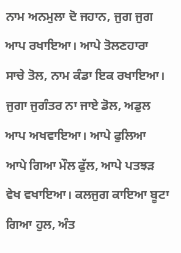ਨਾਮ ਅਨਮੁਲਾ ਦੋ ਜਹਾਨ, ਜੁਗ ਜੁਗ ਆਪ ਰਖਾਇਆ। ਆਪੇ ਤੋਲਣਹਾਰਾ ਸਾਚੇ ਤੋਲ, ਨਾਮ ਕੰਡਾ ਇਕ ਰਖਾਇਆ। ਜੁਗਾ ਜੁਗੰਤਰ ਨਾ ਜਾਏ ਡੋਲ, ਅਡੁਲ ਆਪ ਅਖਵਾਇਆ। ਆਪੇ ਫੁਲਿਆ ਆਪੇ ਗਿਆ ਮੌਲ ਫੁੱਲ, ਆਪੇ ਪਤਝੜ ਵੇਖ ਵਖਾਇਆ। ਕਲਜੁਗ ਕਾਇਆ ਬੂਟਾ ਗਿਆ ਹੁਲ, ਅੰਤ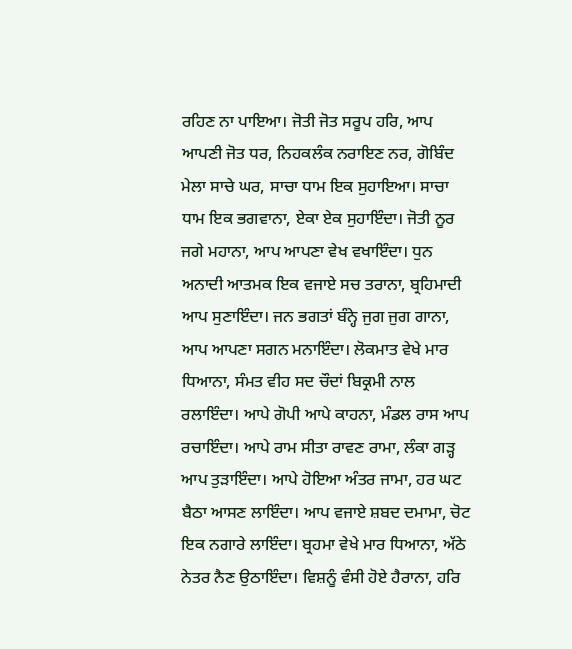ਰਹਿਣ ਨਾ ਪਾਇਆ। ਜੋਤੀ ਜੋਤ ਸਰੂਪ ਹਰਿ, ਆਪ ਆਪਣੀ ਜੋਤ ਧਰ, ਨਿਹਕਲੰਕ ਨਰਾਇਣ ਨਰ, ਗੋਬਿੰਦ ਮੇਲਾ ਸਾਚੇ ਘਰ, ਸਾਚਾ ਧਾਮ ਇਕ ਸੁਹਾਇਆ। ਸਾਚਾ ਧਾਮ ਇਕ ਭਗਵਾਨਾ, ਏਕਾ ਏਕ ਸੁਹਾਇੰਦਾ। ਜੋਤੀ ਨੂਰ ਜਗੇ ਮਹਾਨਾ, ਆਪ ਆਪਣਾ ਵੇਖ ਵਖਾਇੰਦਾ। ਧੁਨ ਅਨਾਦੀ ਆਤਮਕ ਇਕ ਵਜਾਏ ਸਚ ਤਰਾਨਾ, ਬ੍ਰਹਿਮਾਦੀ ਆਪ ਸੁਣਾਇੰਦਾ। ਜਨ ਭਗਤਾਂ ਬੰਨ੍ਹੇ ਜੁਗ ਜੁਗ ਗਾਨਾ, ਆਪ ਆਪਣਾ ਸਗਨ ਮਨਾਇੰਦਾ। ਲੋਕਮਾਤ ਵੇਖੇ ਮਾਰ ਧਿਆਨਾ, ਸੰਮਤ ਵੀਹ ਸਦ ਚੌਦਾਂ ਬਿਕ੍ਰਮੀ ਨਾਲ ਰਲਾਇੰਦਾ। ਆਪੇ ਗੋਪੀ ਆਪੇ ਕਾਹਨਾ, ਮੰਡਲ ਰਾਸ ਆਪ ਰਚਾਇੰਦਾ। ਆਪੇ ਰਾਮ ਸੀਤਾ ਰਾਵਣ ਰਾਮਾ, ਲੰਕਾ ਗੜ੍ਹ ਆਪ ਤੁੜਾਇੰਦਾ। ਆਪੇ ਹੋਇਆ ਅੰਤਰ ਜਾਮਾ, ਹਰ ਘਟ ਬੈਠਾ ਆਸਣ ਲਾਇੰਦਾ। ਆਪ ਵਜਾਏ ਸ਼ਬਦ ਦਮਾਮਾ, ਚੋਟ ਇਕ ਨਗਾਰੇ ਲਾਇੰਦਾ। ਬ੍ਰਹਮਾ ਵੇਖੇ ਮਾਰ ਧਿਆਨਾ, ਅੱਠੇ ਨੇਤਰ ਨੈਣ ਉਠਾਇੰਦਾ। ਵਿਸ਼ਨੂੰ ਵੰਸੀ ਹੋਏ ਹੈਰਾਨਾ, ਹਰਿ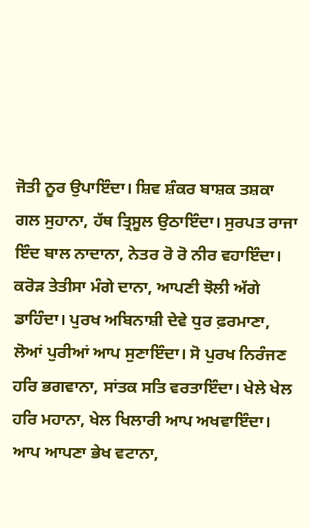ਜੋਤੀ ਨੂਰ ਉਪਾਇੰਦਾ। ਸ਼ਿਵ ਸ਼ੰਕਰ ਬਾਸ਼ਕ ਤਸ਼ਕਾ ਗਲ ਸੁਹਾਨਾ, ਹੱਥ ਤ੍ਰਿਸੂਲ ਉਠਾਇੰਦਾ। ਸੁਰਪਤ ਰਾਜਾ ਇੰਦ ਬਾਲ ਨਾਦਾਨਾ, ਨੇਤਰ ਰੋ ਰੋ ਨੀਰ ਵਹਾਇੰਦਾ। ਕਰੋੜ ਤੇਤੀਸਾ ਮੰਗੇ ਦਾਨਾ, ਆਪਣੀ ਝੋਲੀ ਅੱਗੇ ਡਾਹਿੰਦਾ। ਪੁਰਖ ਅਬਿਨਾਸ਼ੀ ਦੇਵੇ ਧੁਰ ਫ਼ਰਮਾਣਾ, ਲੋਆਂ ਪੁਰੀਆਂ ਆਪ ਸੁਣਾਇੰਦਾ। ਸੋ ਪੁਰਖ ਨਿਰੰਜਣ ਹਰਿ ਭਗਵਾਨਾ, ਸਾਂਤਕ ਸਤਿ ਵਰਤਾਇੰਦਾ। ਖੇਲੇ ਖੇਲ ਹਰਿ ਮਹਾਨਾ, ਖੇਲ ਖਿਲਾਰੀ ਆਪ ਅਖਵਾਇੰਦਾ। ਆਪ ਆਪਣਾ ਭੇਖ ਵਟਾਨਾ,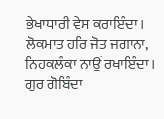ਭੇਖਾਧਾਰੀ ਵੇਸ ਕਰਾਇੰਦਾ। ਲੋਕਮਾਤ ਹਰਿ ਜੋਤ ਜਗਾਨਾ, ਨਿਹਕਲੰਕਾ ਨਾਉਂ ਰਖਾਇੰਦਾ। ਗੁਰ ਗੋਬਿੰਦਾ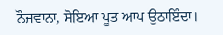ਨੌਜਵਾਨਾ, ਸੋਇਆ ਪੂਤ ਆਪ ਉਠਾਇੰਦਾ।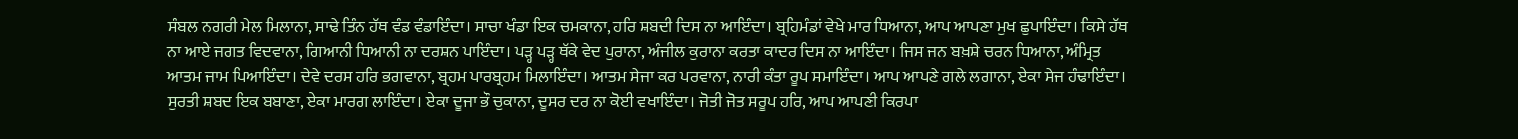ਸੰਬਲ ਨਗਰੀ ਮੇਲ ਮਿਲਾਨਾ, ਸਾਢੇ ਤਿੰਨ ਹੱਥ ਵੰਡ ਵੰਡਾਇੰਦਾ। ਸਾਚਾ ਖੰਡਾ ਇਕ ਚਮਕਾਨਾ, ਹਰਿ ਸ਼ਬਦੀ ਦਿਸ ਨਾ ਆਇੰਦਾ। ਬ੍ਰਹਿਮੰਡਾਂ ਵੇਖੇ ਮਾਰ ਧਿਆਨਾ, ਆਪ ਆਪਣਾ ਮੁਖ ਛੁਪਾਇੰਦਾ। ਕਿਸੇ ਹੱਥ ਨਾ ਆਏ ਜਗਤ ਵਿਦਵਾਨਾ, ਗਿਆਨੀ ਧਿਆਨੀ ਨਾ ਦਰਸ਼ਨ ਪਾਇੰਦਾ। ਪੜ੍ਹ ਪੜ੍ਹ ਥੱਕੇ ਵੇਦ ਪੁਰਾਨਾ, ਅੰਜੀਲ ਕੁਰਾਨਾ ਕਰਤਾ ਕਾਦਰ ਦਿਸ ਨਾ ਆਇੰਦਾ। ਜਿਸ ਜਨ ਬਖ਼ਸ਼ੇ ਚਰਨ ਧਿਆਨਾ, ਅੰਮ੍ਰਿਤ ਆਤਮ ਜਾਮ ਪਿਆਇੰਦਾ। ਦੇਵੇ ਦਰਸ ਹਰਿ ਭਗਵਾਨਾ, ਬ੍ਰਹਮ ਪਾਰਬ੍ਰਹਮ ਮਿਲਾਇੰਦਾ। ਆਤਮ ਸੇਜਾ ਕਰ ਪਰਵਾਨਾ, ਨਾਰੀ ਕੰਤਾ ਰੂਪ ਸਮਾਇੰਦਾ। ਆਪ ਆਪਣੇ ਗਲੇ ਲਗਾਨਾ, ਏਕਾ ਸੇਜ ਹੰਢਾਇੰਦਾ। ਸੁਰਤੀ ਸ਼ਬਦ ਇਕ ਬਬਾਣਾ, ਏਕਾ ਮਾਰਗ ਲਾਇੰਦਾ। ਏਕਾ ਦੂਜਾ ਭੌ ਚੁਕਾਨਾ, ਦੂਸਰ ਦਰ ਨਾ ਕੋਈ ਵਖਾਇੰਦਾ। ਜੋਤੀ ਜੋਤ ਸਰੂਪ ਹਰਿ, ਆਪ ਆਪਣੀ ਕਿਰਪਾ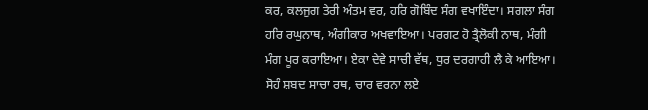ਕਰ, ਕਲਜੁਗ ਤੇਰੀ ਅੰਤਮ ਵਰ, ਹਰਿ ਗੋਬਿੰਦ ਸੰਗ ਵਖਾਇੰਦਾ। ਸਗਲਾ ਸੰਗ ਹਰਿ ਰਘੁਨਾਥ, ਅੰਗੀਕਾਰ ਅਖਵਾਇਆ। ਪਰਗਟ ਹੋ ਤ੍ਰੈਲੋਕੀ ਨਾਥ, ਮੰਗੀ ਮੰਗ ਪੂਰ ਕਰਾਇਆ। ਏਕਾ ਦੇਵੇ ਸਾਚੀ ਵੱਥ, ਧੁਰ ਦਰਗਾਹੀ ਲੈ ਕੇ ਆਇਆ। ਸੋਹੰ ਸ਼ਬਦ ਸਾਚਾ ਰਥ, ਚਾਰ ਵਰਨਾ ਲਏ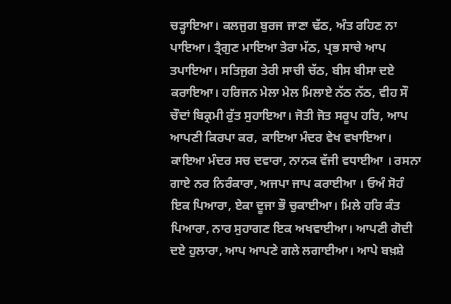ਚੜ੍ਹਾਇਆ। ਕਲਜੁਗ ਬੁਰਜ ਜਾਣਾ ਢੱਠ, ਅੰਤ ਰਹਿਣ ਨਾ ਪਾਇਆ। ਤ੍ਰੈਗੁਣ ਮਾਇਆ ਤੇਰਾ ਮੱਠ, ਪ੍ਰਭ ਸਾਚੇ ਆਪ ਤਪਾਇਆ। ਸਤਿਜੁਗ ਤੇਰੀ ਸਾਚੀ ਚੱਠ, ਬੀਸ ਬੀਸਾ ਦਏ ਕਰਾਇਆ। ਹਰਿਜਨ ਮੇਲਾ ਮੇਲ ਮਿਲਾਏ ਨੱਠ ਨੱਠ, ਵੀਹ ਸੌ ਚੌਦਾਂ ਬਿਕ੍ਰਮੀ ਰੁੱਤ ਸੁਹਾਇਆ। ਜੋਤੀ ਜੋਤ ਸਰੂਪ ਹਰਿ, ਆਪ ਆਪਣੀ ਕਿਰਪਾ ਕਰ, ਕਾਇਆ ਮੰਦਰ ਵੇਖ ਵਖਾਇਆ। ਕਾਇਆ ਮੰਦਰ ਸਚ ਦਵਾਰਾ, ਨਾਨਕ ਵੱਜੀ ਵਧਾਈਆ । ਰਸਨਾ ਗਾਏ ਨਰ ਨਿਰੰਕਾਰਾ, ਅਜਪਾ ਜਾਪ ਕਰਾਈਆ । ਓਅੰ ਸੋਹੰ ਇਕ ਪਿਆਰਾ, ਏਕਾ ਦੂਜਾ ਭੌ ਚੁਕਾਈਆ। ਮਿਲੇ ਹਰਿ ਕੰਤ ਪਿਆਰਾ, ਨਾਰ ਸੁਹਾਗਣ ਇਕ ਅਖਵਾਈਆ। ਆਪਣੀ ਗੋਦੀ ਦਏ ਹੁਲਾਰਾ, ਆਪ ਆਪਣੇ ਗਲੇ ਲਗਾਈਆ। ਆਪੇ ਬਖ਼ਸ਼ੇ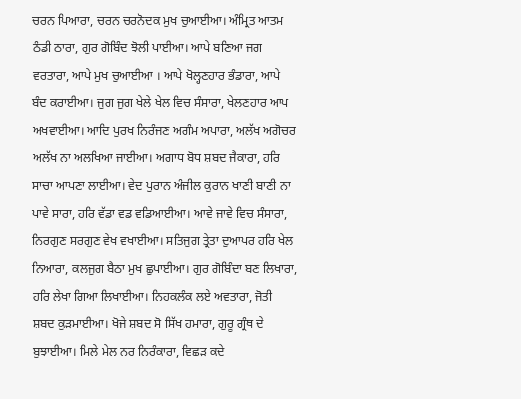ਚਰਨ ਪਿਆਰਾ, ਚਰਨ ਚਰਨੋਦਕ ਮੁਖ ਚੁਆਈਆ। ਅੰਮ੍ਰਿਤ ਆਤਮ ਠੰਡੀ ਠਾਰਾ, ਗੁਰ ਗੋਬਿੰਦ ਝੋਲੀ ਪਾਈਆ। ਆਪੇ ਬਣਿਆ ਜਗ ਵਰਤਾਰਾ, ਆਪੇ ਮੁਖ ਚੁਆਈਆ । ਆਪੇ ਖੋਲ੍ਹਣਹਾਰ ਭੰਡਾਰਾ, ਆਪੇ ਬੰਦ ਕਰਾਈਆ। ਜੁਗ ਜੁਗ ਖੇਲੇ ਖੇਲ ਵਿਚ ਸੰਸਾਰਾ, ਖੇਲਣਹਾਰ ਆਪ ਅਖਵਾਈਆ। ਆਦਿ ਪੁਰਖ ਨਿਰੰਜਣ ਅਗੰਮ ਅਪਾਰਾ, ਅਲੱਖ ਅਗੋਚਰ ਅਲੱਖ ਨਾ ਅਲਖਿਆ ਜਾਈਆ। ਅਗਾਧ ਬੋਧ ਸ਼ਬਦ ਜੈਕਾਰਾ, ਹਰਿ ਸਾਚਾ ਆਪਣਾ ਲਾਈਆ। ਵੇਦ ਪੁਰਾਨ ਅੰਜੀਲ ਕੁਰਾਨ ਖਾਣੀ ਬਾਣੀ ਨਾ ਪਾਵੇ ਸਾਰਾ, ਹਰਿ ਵੱਡਾ ਵਡ ਵਡਿਆਈਆ। ਆਵੇ ਜਾਵੇ ਵਿਚ ਸੰਸਾਰਾ, ਨਿਰਗੁਣ ਸਰਗੁਣ ਵੇਖ ਵਖਾਈਆ। ਸਤਿਜੁਗ ਤ੍ਰੇਤਾ ਦੁਆਪਰ ਹਰਿ ਖੇਲ ਨਿਆਰਾ, ਕਲਜੁਗ ਬੈਠਾ ਮੁਖ ਛੁਪਾਈਆ। ਗੁਰ ਗੋਬਿੰਦਾ ਬਣ ਲਿਖਾਰਾ, ਹਰਿ ਲੇਖਾ ਗਿਆ ਲਿਖਾਈਆ। ਨਿਹਕਲੰਕ ਲਏ ਅਵਤਾਰਾ, ਜੋਤੀ ਸ਼ਬਦ ਕੁੜਮਾਈਆ। ਖੋਜੇ ਸ਼ਬਦ ਸੋ ਸਿੱਖ ਹਮਾਰਾ, ਗੁਰੂ ਗ੍ਰੰਥ ਦੇ ਬੁਝਾਈਆ। ਮਿਲੇ ਮੇਲ ਨਰ ਨਿਰੰਕਾਰਾ, ਵਿਛੜ ਕਦੇ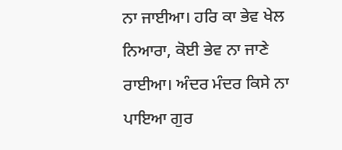ਨਾ ਜਾਈਆ। ਹਰਿ ਕਾ ਭੇਵ ਖੇਲ ਨਿਆਰਾ, ਕੋਈ ਭੇਵ ਨਾ ਜਾਣੇ ਰਾਈਆ। ਅੰਦਰ ਮੰਦਰ ਕਿਸੇ ਨਾ ਪਾਇਆ ਗੁਰ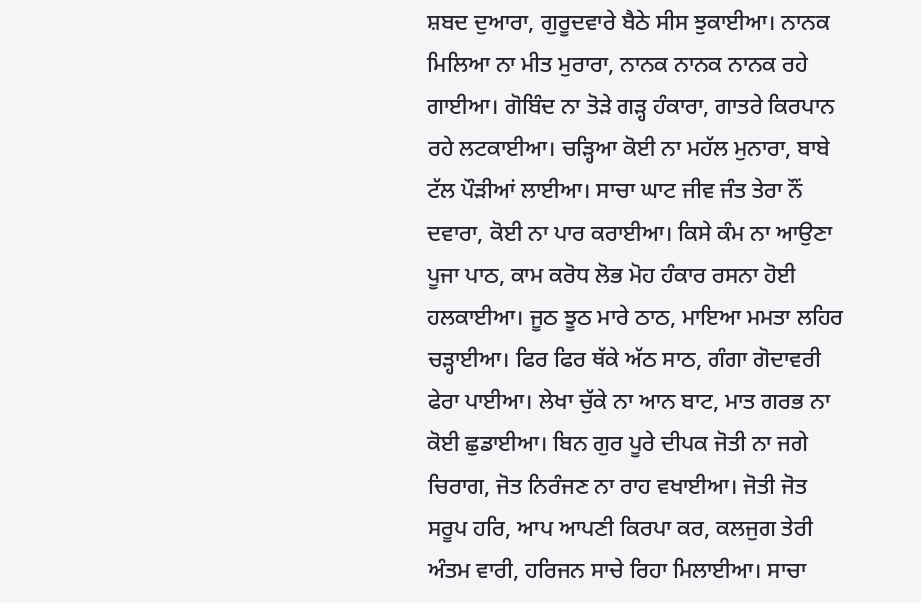ਸ਼ਬਦ ਦੁਆਰਾ, ਗੁਰੂਦਵਾਰੇ ਬੈਠੇ ਸੀਸ ਝੁਕਾਈਆ। ਨਾਨਕ ਮਿਲਿਆ ਨਾ ਮੀਤ ਮੁਰਾਰਾ, ਨਾਨਕ ਨਾਨਕ ਨਾਨਕ ਰਹੇ ਗਾਈਆ। ਗੋਬਿੰਦ ਨਾ ਤੋੜੇ ਗੜ੍ਹ ਹੰਕਾਰਾ, ਗਾਤਰੇ ਕਿਰਪਾਨ ਰਹੇ ਲਟਕਾਈਆ। ਚੜ੍ਹਿਆ ਕੋਈ ਨਾ ਮਹੱਲ ਮੁਨਾਰਾ, ਬਾਬੇ ਟੱਲ ਪੌੜੀਆਂ ਲਾਈਆ। ਸਾਚਾ ਘਾਟ ਜੀਵ ਜੰਤ ਤੇਰਾ ਨੌਂ ਦਵਾਰਾ, ਕੋਈ ਨਾ ਪਾਰ ਕਰਾਈਆ। ਕਿਸੇ ਕੰਮ ਨਾ ਆਉਣਾ ਪੂਜਾ ਪਾਠ, ਕਾਮ ਕਰੋਧ ਲੋਭ ਮੋਹ ਹੰਕਾਰ ਰਸਨਾ ਹੋਈ ਹਲਕਾਈਆ। ਜੂਠ ਝੂਠ ਮਾਰੇ ਠਾਠ, ਮਾਇਆ ਮਮਤਾ ਲਹਿਰ ਚੜ੍ਹਾਈਆ। ਫਿਰ ਫਿਰ ਥੱਕੇ ਅੱਠ ਸਾਠ, ਗੰਗਾ ਗੋਦਾਵਰੀ ਫੇਰਾ ਪਾਈਆ। ਲੇਖਾ ਚੁੱਕੇ ਨਾ ਆਨ ਬਾਟ, ਮਾਤ ਗਰਭ ਨਾ ਕੋਈ ਛੁਡਾਈਆ। ਬਿਨ ਗੁਰ ਪੂਰੇ ਦੀਪਕ ਜੋਤੀ ਨਾ ਜਗੇ ਚਿਰਾਗ, ਜੋਤ ਨਿਰੰਜਣ ਨਾ ਰਾਹ ਵਖਾਈਆ। ਜੋਤੀ ਜੋਤ ਸਰੂਪ ਹਰਿ, ਆਪ ਆਪਣੀ ਕਿਰਪਾ ਕਰ, ਕਲਜੁਗ ਤੇਰੀ ਅੰਤਮ ਵਾਰੀ, ਹਰਿਜਨ ਸਾਚੇ ਰਿਹਾ ਮਿਲਾਈਆ। ਸਾਚਾ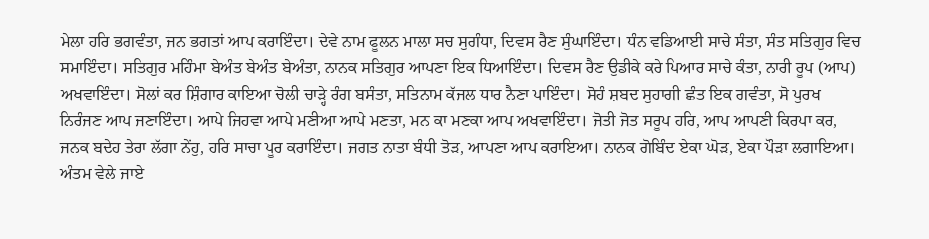ਮੇਲਾ ਹਰਿ ਭਗਵੰਤਾ, ਜਨ ਭਗਤਾਂ ਆਪ ਕਰਾਇੰਦਾ। ਦੇਵੇ ਨਾਮ ਫੂਲਨ ਮਾਲਾ ਸਚ ਸੁਗੰਧਾ, ਦਿਵਸ ਰੈਣ ਸੁੰਘਾਇੰਦਾ। ਧੰਨ ਵਡਿਆਈ ਸਾਚੇ ਸੰਤਾ, ਸੰਤ ਸਤਿਗੁਰ ਵਿਚ ਸਮਾਇੰਦਾ। ਸਤਿਗੁਰ ਮਹਿੰਮਾ ਬੇਅੰਤ ਬੇਅੰਤ ਬੇਅੰਤਾ, ਨਾਨਕ ਸਤਿਗੁਰ ਆਪਣਾ ਇਕ ਧਿਆਇੰਦਾ। ਦਿਵਸ ਰੈਣ ਉਡੀਕੇ ਕਰੇ ਪਿਆਰ ਸਾਚੇ ਕੰਤਾ, ਨਾਰੀ ਰੂਪ (ਆਪ) ਅਖਵਾਇੰਦਾ। ਸੋਲਾਂ ਕਰ ਸ਼ਿੰਗਾਰ ਕਾਇਆ ਚੋਲੀ ਚਾੜ੍ਹੇ ਰੰਗ ਬਸੰਤਾ, ਸਤਿਨਾਮ ਕੱਜਲ ਧਾਰ ਨੈਣਾ ਪਾਇੰਦਾ। ਸੋਹੰ ਸ਼ਬਦ ਸੁਹਾਗੀ ਛੰਤ ਇਕ ਗਵੰਤਾ, ਸੋ ਪੁਰਖ ਨਿਰੰਜਣ ਆਪ ਜਣਾਇੰਦਾ। ਆਪੇ ਜਿਹਵਾ ਆਪੇ ਮਣੀਆ ਆਪੇ ਮਣਤਾ, ਮਨ ਕਾ ਮਣਕਾ ਆਪ ਅਖਵਾਇੰਦਾ। ਜੋਤੀ ਜੋਤ ਸਰੂਪ ਹਰਿ, ਆਪ ਆਪਣੀ ਕਿਰਪਾ ਕਰ, ਜਨਕ ਬਦੇਹ ਤੇਰਾ ਲੱਗਾ ਨੇਂਹੁ, ਹਰਿ ਸਾਚਾ ਪੂਰ ਕਰਾਇੰਦਾ। ਜਗਤ ਨਾਤਾ ਬੰਧੀ ਤੋੜ, ਆਪਣਾ ਆਪ ਕਰਾਇਆ। ਨਾਨਕ ਗੋਬਿੰਦ ਏਕਾ ਘੋੜ, ਏਕਾ ਪੌੜਾ ਲਗਾਇਆ। ਅੰਤਮ ਵੇਲੇ ਜਾਏ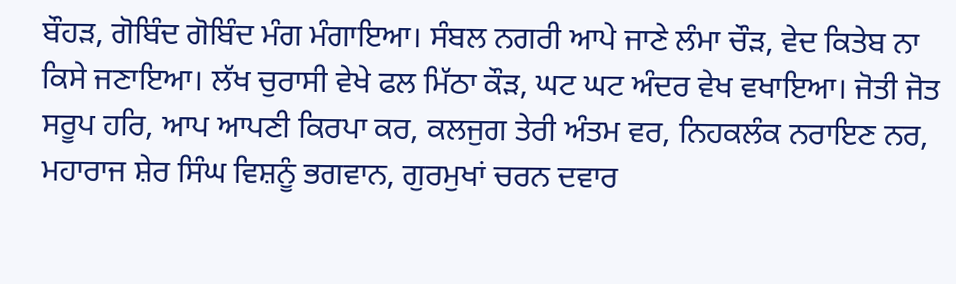ਬੌਹੜ, ਗੋਬਿੰਦ ਗੋਬਿੰਦ ਮੰਗ ਮੰਗਾਇਆ। ਸੰਬਲ ਨਗਰੀ ਆਪੇ ਜਾਣੇ ਲੰਮਾ ਚੌੜ, ਵੇਦ ਕਿਤੇਬ ਨਾ ਕਿਸੇ ਜਣਾਇਆ। ਲੱਖ ਚੁਰਾਸੀ ਵੇਖੇ ਫਲ ਮਿੱਠਾ ਕੌੜ, ਘਟ ਘਟ ਅੰਦਰ ਵੇਖ ਵਖਾਇਆ। ਜੋਤੀ ਜੋਤ ਸਰੂਪ ਹਰਿ, ਆਪ ਆਪਣੀ ਕਿਰਪਾ ਕਰ, ਕਲਜੁਗ ਤੇਰੀ ਅੰਤਮ ਵਰ, ਨਿਹਕਲੰਕ ਨਰਾਇਣ ਨਰ, ਮਹਾਰਾਜ ਸ਼ੇਰ ਸਿੰਘ ਵਿਸ਼ਨੂੰ ਭਗਵਾਨ, ਗੁਰਮੁਖਾਂ ਚਰਨ ਦਵਾਰ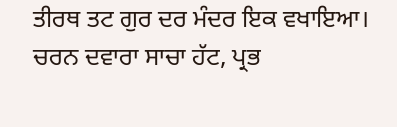ਤੀਰਥ ਤਟ ਗੁਰ ਦਰ ਮੰਦਰ ਇਕ ਵਖਾਇਆ। ਚਰਨ ਦਵਾਰਾ ਸਾਚਾ ਹੱਟ, ਪ੍ਰਭ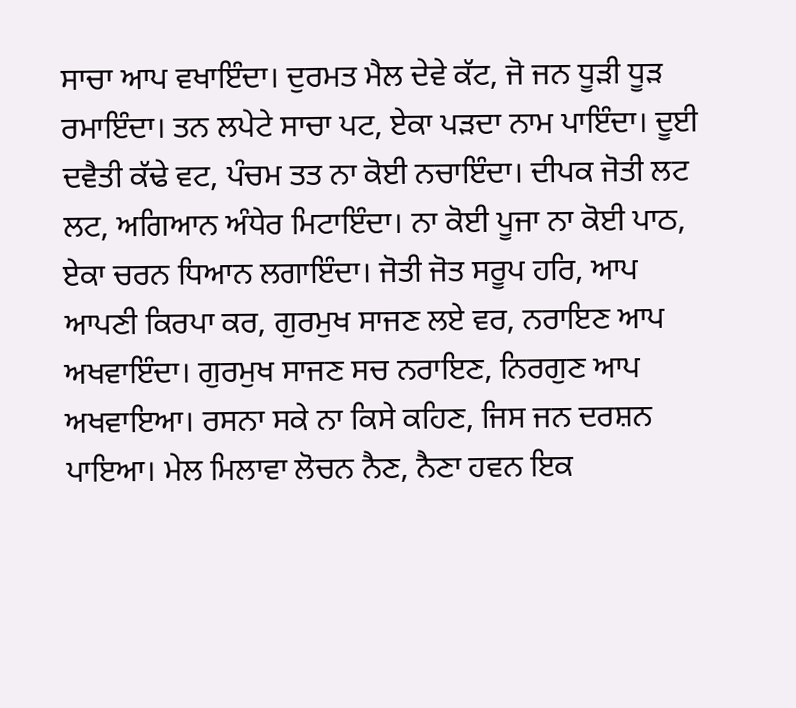ਸਾਚਾ ਆਪ ਵਖਾਇੰਦਾ। ਦੁਰਮਤ ਮੈਲ ਦੇਵੇ ਕੱਟ, ਜੋ ਜਨ ਧੂੜੀ ਧੂੜ ਰਮਾਇੰਦਾ। ਤਨ ਲਪੇਟੇ ਸਾਚਾ ਪਟ, ਏਕਾ ਪੜਦਾ ਨਾਮ ਪਾਇੰਦਾ। ਦੂਈ ਦਵੈਤੀ ਕੱਢੇ ਵਟ, ਪੰਚਮ ਤਤ ਨਾ ਕੋਈ ਨਚਾਇੰਦਾ। ਦੀਪਕ ਜੋਤੀ ਲਟ ਲਟ, ਅਗਿਆਨ ਅੰਧੇਰ ਮਿਟਾਇੰਦਾ। ਨਾ ਕੋਈ ਪੂਜਾ ਨਾ ਕੋਈ ਪਾਠ, ਏਕਾ ਚਰਨ ਧਿਆਨ ਲਗਾਇੰਦਾ। ਜੋਤੀ ਜੋਤ ਸਰੂਪ ਹਰਿ, ਆਪ ਆਪਣੀ ਕਿਰਪਾ ਕਰ, ਗੁਰਮੁਖ ਸਾਜਣ ਲਏ ਵਰ, ਨਰਾਇਣ ਆਪ ਅਖਵਾਇੰਦਾ। ਗੁਰਮੁਖ ਸਾਜਣ ਸਚ ਨਰਾਇਣ, ਨਿਰਗੁਣ ਆਪ ਅਖਵਾਇਆ। ਰਸਨਾ ਸਕੇ ਨਾ ਕਿਸੇ ਕਹਿਣ, ਜਿਸ ਜਨ ਦਰਸ਼ਨ ਪਾਇਆ। ਮੇਲ ਮਿਲਾਵਾ ਲੋਚਨ ਨੈਣ, ਨੈਣਾ ਹਵਨ ਇਕ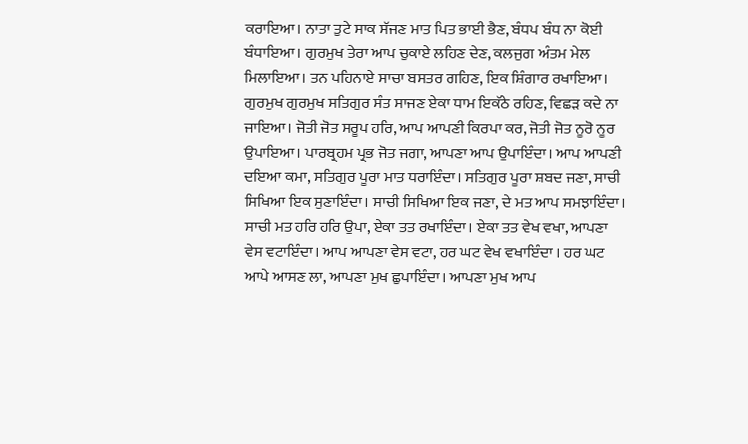ਕਰਾਇਆ। ਨਾਤਾ ਤੁਟੇ ਸਾਕ ਸੱਜਣ ਮਾਤ ਪਿਤ ਭਾਈ ਭੈਣ, ਬੰਧਪ ਬੰਧ ਨਾ ਕੋਈ ਬੰਧਾਇਆ। ਗੁਰਮੁਖ ਤੇਰਾ ਆਪ ਚੁਕਾਏ ਲਹਿਣ ਦੇਣ, ਕਲਜੁਗ ਅੰਤਮ ਮੇਲ ਮਿਲਾਇਆ। ਤਨ ਪਹਿਨਾਏ ਸਾਚਾ ਬਸਤਰ ਗਹਿਣ, ਇਕ ਸ਼ਿੰਗਾਰ ਰਖਾਇਆ। ਗੁਰਮੁਖ ਗੁਰਮੁਖ ਸਤਿਗੁਰ ਸੰਤ ਸਾਜਣ ਏਕਾ ਧਾਮ ਇਕੱਠੇ ਰਹਿਣ, ਵਿਛੜ ਕਦੇ ਨਾ ਜਾਇਆ। ਜੋਤੀ ਜੋਤ ਸਰੂਪ ਹਰਿ, ਆਪ ਆਪਣੀ ਕਿਰਪਾ ਕਰ, ਜੋਤੀ ਜੋਤ ਨੂਰੋ ਨੂਰ ਉਪਾਇਆ। ਪਾਰਬ੍ਰਹਮ ਪ੍ਰਭ ਜੋਤ ਜਗਾ, ਆਪਣਾ ਆਪ ਉਪਾਇੰਦਾ। ਆਪ ਆਪਣੀ ਦਇਆ ਕਮਾ, ਸਤਿਗੁਰ ਪੂਰਾ ਮਾਤ ਧਰਾਇੰਦਾ। ਸਤਿਗੁਰ ਪੂਰਾ ਸ਼ਬਦ ਜਣਾ, ਸਾਚੀ ਸਿਖਿਆ ਇਕ ਸੁਣਾਇੰਦਾ। ਸਾਚੀ ਸਿਖਿਆ ਇਕ ਜਣਾ, ਦੇ ਮਤ ਆਪ ਸਮਝਾਇੰਦਾ। ਸਾਚੀ ਮਤ ਹਰਿ ਹਰਿ ਉਪਾ, ਏਕਾ ਤਤ ਰਖਾਇੰਦਾ। ਏਕਾ ਤਤ ਵੇਖ ਵਖਾ, ਆਪਣਾ ਵੇਸ ਵਟਾਇੰਦਾ। ਆਪ ਆਪਣਾ ਵੇਸ ਵਟਾ, ਹਰ ਘਟ ਵੇਖ ਵਖਾਇੰਦਾ । ਹਰ ਘਟ ਆਪੇ ਆਸਣ ਲਾ, ਆਪਣਾ ਮੁਖ ਛੁਪਾਇੰਦਾ। ਆਪਣਾ ਮੁਖ ਆਪ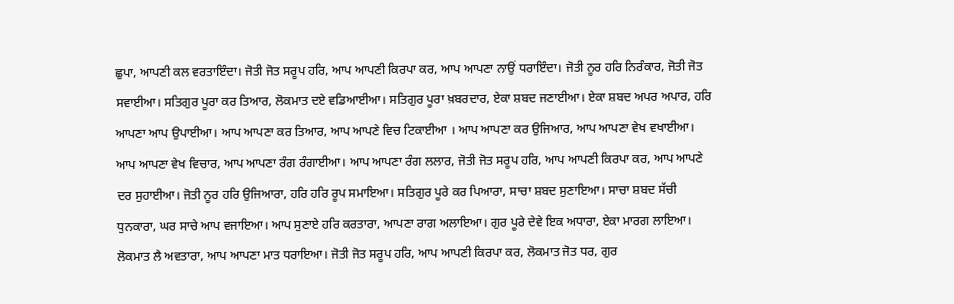ਛੁਪਾ, ਆਪਣੀ ਕਲ ਵਰਤਾਇੰਦਾ। ਜੋਤੀ ਜੋਤ ਸਰੂਪ ਹਰਿ, ਆਪ ਆਪਣੀ ਕਿਰਪਾ ਕਰ, ਆਪ ਆਪਣਾ ਨਾਉਂ ਧਰਾਇੰਦਾ। ਜੋਤੀ ਨੂਰ ਹਰਿ ਨਿਰੰਕਾਰ, ਜੋਤੀ ਜੋਤ ਸਵਾਈਆ। ਸਤਿਗੁਰ ਪੂਰਾ ਕਰ ਤਿਆਰ, ਲੋਕਮਾਤ ਦਏ ਵਡਿਆਈਆ। ਸਤਿਗੁਰ ਪੂਰਾ ਖ਼ਬਰਦਾਰ, ਏਕਾ ਸ਼ਬਦ ਜਣਾਈਆ। ਏਕਾ ਸ਼ਬਦ ਅਪਰ ਅਪਾਰ, ਹਰਿ ਆਪਣਾ ਆਪ ਉਪਾਈਆ। ਆਪ ਆਪਣਾ ਕਰ ਤਿਆਰ, ਆਪ ਆਪਣੇ ਵਿਚ ਟਿਕਾਈਆ । ਆਪ ਆਪਣਾ ਕਰ ਉਜਿਆਰ, ਆਪ ਆਪਣਾ ਵੇਖ ਵਖਾਈਆ। ਆਪ ਆਪਣਾ ਵੇਖ ਵਿਚਾਰ, ਆਪ ਆਪਣਾ ਰੰਗ ਰੰਗਾਈਆ। ਆਪ ਆਪਣਾ ਰੰਗ ਲਲਾਰ, ਜੋਤੀ ਜੋਤ ਸਰੂਪ ਹਰਿ, ਆਪ ਆਪਣੀ ਕਿਰਪਾ ਕਰ, ਆਪ ਆਪਣੇ ਦਰ ਸੁਹਾਈਆ। ਜੋਤੀ ਨੂਰ ਹਰਿ ਉਜਿਆਰਾ, ਹਰਿ ਹਰਿ ਰੂਪ ਸਮਾਇਆ। ਸਤਿਗੁਰ ਪੂਰੇ ਕਰ ਪਿਆਰਾ, ਸਾਚਾ ਸ਼ਬਦ ਸੁਣਾਇਆ। ਸਾਚਾ ਸ਼ਬਦ ਸੱਚੀ ਧੁਨਕਾਰਾ, ਘਰ ਸਾਚੇ ਆਪ ਵਜਾਇਆ। ਆਪ ਸੁਣਾਏ ਹਰਿ ਕਰਤਾਰਾ, ਆਪਣਾ ਰਾਗ ਅਲਾਇਆ। ਗੁਰ ਪੂਰੇ ਦੇਵੇ ਇਕ ਅਧਾਰਾ, ਏਕਾ ਮਾਰਗ ਲਾਇਆ। ਲੋਕਮਾਤ ਲੈ ਅਵਤਾਰਾ, ਆਪ ਆਪਣਾ ਮਾਤ ਧਰਾਇਆ। ਜੋਤੀ ਜੋਤ ਸਰੂਪ ਹਰਿ, ਆਪ ਆਪਣੀ ਕਿਰਪਾ ਕਰ, ਲੋਕਮਾਤ ਜੋਤ ਧਰ, ਗੁਰ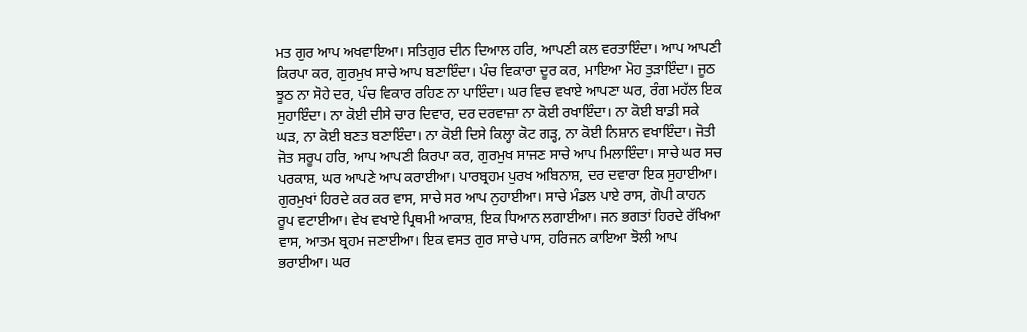ਮਤ ਗੁਰ ਆਪ ਅਖਵਾਇਆ। ਸਤਿਗੁਰ ਦੀਨ ਦਿਆਲ ਹਰਿ, ਆਪਣੀ ਕਲ ਵਰਤਾਇੰਦਾ। ਆਪ ਆਪਣੀ ਕਿਰਪਾ ਕਰ, ਗੁਰਮੁਖ ਸਾਚੇ ਆਪ ਬਣਾਇੰਦਾ। ਪੰਚ ਵਿਕਾਰਾ ਦੂਰ ਕਰ, ਮਾਇਆ ਮੋਹ ਤੁੜਾਇੰਦਾ। ਜੂਠ ਝੂਠ ਨਾ ਸੋਹੇ ਦਰ, ਪੰਚ ਵਿਕਾਰ ਰਹਿਣ ਨਾ ਪਾਇੰਦਾ। ਘਰ ਵਿਚ ਵਖਾਏ ਆਪਣਾ ਘਰ, ਰੰਗ ਮਹੱਲ ਇਕ ਸੁਹਾਇੰਦਾ। ਨਾ ਕੋਈ ਦੀਸੇ ਚਾਰ ਦਿਵਾਰ, ਦਰ ਦਰਵਾਜ਼ਾ ਨਾ ਕੋਈ ਰਖਾਇੰਦਾ। ਨਾ ਕੋਈ ਬਾਡੀ ਸਕੇ ਘੜ, ਨਾ ਕੋਈ ਬਣਤ ਬਣਾਇੰਦਾ। ਨਾ ਕੋਈ ਦਿਸੇ ਕਿਲ੍ਹਾ ਕੋਟ ਗੜ੍ਹ, ਨਾ ਕੋਈ ਨਿਸ਼ਾਨ ਵਖਾਇੰਦਾ। ਜੋਤੀ ਜੋਤ ਸਰੂਪ ਹਰਿ, ਆਪ ਆਪਣੀ ਕਿਰਪਾ ਕਰ, ਗੁਰਮੁਖ ਸਾਜਣ ਸਾਚੇ ਆਪ ਮਿਲਾਇੰਦਾ। ਸਾਚੇ ਘਰ ਸਚ ਪਰਕਾਸ਼, ਘਰ ਆਪਣੇ ਆਪ ਕਰਾਈਆ। ਪਾਰਬ੍ਰਹਮ ਪੁਰਖ ਅਬਿਨਾਸ਼, ਦਰ ਦਵਾਰਾ ਇਕ ਸੁਹਾਈਆ। ਗੁਰਮੁਖਾਂ ਹਿਰਦੇ ਕਰ ਕਰ ਵਾਸ, ਸਾਚੇ ਸਰ ਆਪ ਨੁਹਾਈਆ। ਸਾਚੇ ਮੰਡਲ ਪਾਏ ਰਾਸ, ਗੋਪੀ ਕਾਹਨ ਰੂਪ ਵਟਾਈਆ। ਵੇਖ ਵਖਾਏ ਪ੍ਰਿਥਮੀ ਆਕਾਸ਼, ਇਕ ਧਿਆਨ ਲਗਾਈਆ। ਜਨ ਭਗਤਾਂ ਹਿਰਦੇ ਰੱਖਿਆ ਵਾਸ, ਆਤਮ ਬ੍ਰਹਮ ਜਣਾਈਆ। ਇਕ ਵਸਤ ਗੁਰ ਸਾਚੇ ਪਾਸ, ਹਰਿਜਨ ਕਾਇਆ ਝੋਲੀ ਆਪ ਭਰਾਈਆ। ਘਰ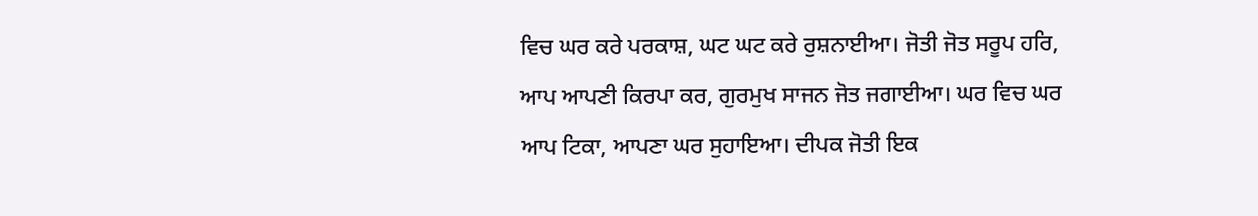ਵਿਚ ਘਰ ਕਰੇ ਪਰਕਾਸ਼, ਘਟ ਘਟ ਕਰੇ ਰੁਸ਼ਨਾਈਆ। ਜੋਤੀ ਜੋਤ ਸਰੂਪ ਹਰਿ, ਆਪ ਆਪਣੀ ਕਿਰਪਾ ਕਰ, ਗੁਰਮੁਖ ਸਾਜਨ ਜੋਤ ਜਗਾਈਆ। ਘਰ ਵਿਚ ਘਰ ਆਪ ਟਿਕਾ, ਆਪਣਾ ਘਰ ਸੁਹਾਇਆ। ਦੀਪਕ ਜੋਤੀ ਇਕ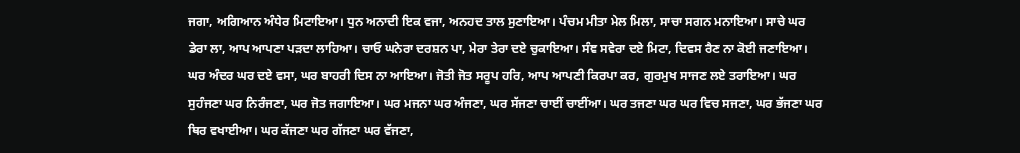ਜਗਾ, ਅਗਿਆਨ ਅੰਧੇਰ ਮਿਟਾਇਆ। ਧੁਨ ਅਨਾਦੀ ਇਕ ਵਜਾ, ਅਨਹਦ ਤਾਲ ਸੁਣਾਇਆ। ਪੰਚਮ ਮੀਤਾ ਮੇਲ ਮਿਲਾ, ਸਾਚਾ ਸਗਨ ਮਨਾਇਆ। ਸਾਚੇ ਘਰ ਡੇਰਾ ਲਾ, ਆਪ ਆਪਣਾ ਪੜਦਾ ਲਾਹਿਆ। ਚਾਓ ਘਨੇਰਾ ਦਰਸ਼ਨ ਪਾ, ਮੇਰਾ ਤੇਰਾ ਦਏ ਚੁਕਾਇਆ। ਸੰਞ ਸਵੇਰਾ ਦਏ ਮਿਟਾ, ਦਿਵਸ ਰੈਣ ਨਾ ਕੋਈ ਜਣਾਇਆ। ਘਰ ਅੰਦਰ ਘਰ ਦਏ ਵਸਾ, ਘਰ ਬਾਹਰੀ ਦਿਸ ਨਾ ਆਇਆ। ਜੋਤੀ ਜੋਤ ਸਰੂਪ ਹਰਿ, ਆਪ ਆਪਣੀ ਕਿਰਪਾ ਕਰ, ਗੁਰਮੁਖ ਸਾਜਣ ਲਏ ਤਰਾਇਆ। ਘਰ ਸੁਹੰਜਣਾ ਘਰ ਨਿਰੰਜਣਾ, ਘਰ ਜੋਤ ਜਗਾਇਆ। ਘਰ ਮਜਨਾ ਘਰ ਅੰਜਣਾ, ਘਰ ਸੱਜਣਾ ਚਾਈਂ ਚਾਈਂਆ। ਘਰ ਤਜਣਾ ਘਰ ਘਰ ਵਿਚ ਸਜਣਾ, ਘਰ ਭੱਜਣਾ ਘਰ ਥਿਰ ਵਖਾਈਆ। ਘਰ ਕੱਜਣਾ ਘਰ ਗੱਜਣਾ ਘਰ ਵੱਜਣਾ,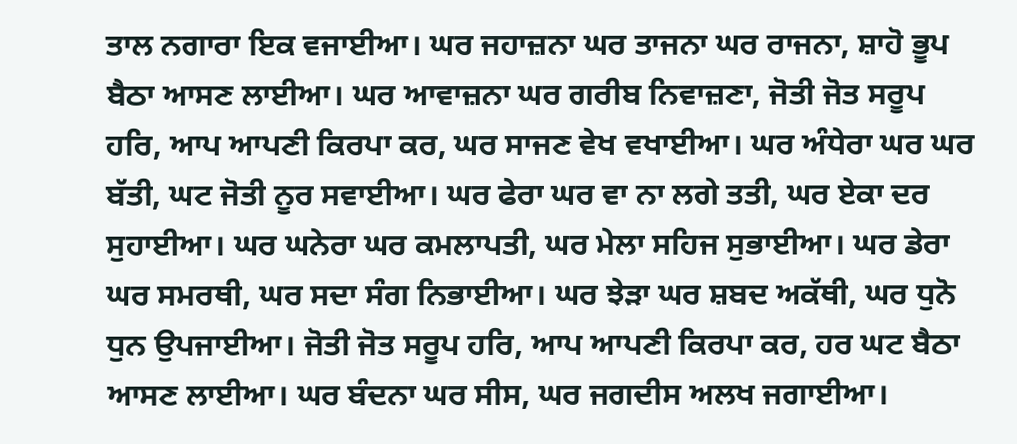ਤਾਲ ਨਗਾਰਾ ਇਕ ਵਜਾਈਆ। ਘਰ ਜਹਾਜ਼ਨਾ ਘਰ ਤਾਜਨਾ ਘਰ ਰਾਜਨਾ, ਸ਼ਾਹੋ ਭੂਪ ਬੈਠਾ ਆਸਣ ਲਾਈਆ। ਘਰ ਆਵਾਜ਼ਨਾ ਘਰ ਗਰੀਬ ਨਿਵਾਜ਼ਣਾ, ਜੋਤੀ ਜੋਤ ਸਰੂਪ ਹਰਿ, ਆਪ ਆਪਣੀ ਕਿਰਪਾ ਕਰ, ਘਰ ਸਾਜਣ ਵੇਖ ਵਖਾਈਆ। ਘਰ ਅੰਧੇਰਾ ਘਰ ਘਰ ਬੱਤੀ, ਘਟ ਜੋਤੀ ਨੂਰ ਸਵਾਈਆ। ਘਰ ਫੇਰਾ ਘਰ ਵਾ ਨਾ ਲਗੇ ਤਤੀ, ਘਰ ਏਕਾ ਦਰ ਸੁਹਾਈਆ। ਘਰ ਘਨੇਰਾ ਘਰ ਕਮਲਾਪਤੀ, ਘਰ ਮੇਲਾ ਸਹਿਜ ਸੁਭਾਈਆ। ਘਰ ਡੇਰਾ ਘਰ ਸਮਰਥੀ, ਘਰ ਸਦਾ ਸੰਗ ਨਿਭਾਈਆ। ਘਰ ਝੇੜਾ ਘਰ ਸ਼ਬਦ ਅਕੱਥੀ, ਘਰ ਧੁਨੋ ਧੁਨ ਉਪਜਾਈਆ। ਜੋਤੀ ਜੋਤ ਸਰੂਪ ਹਰਿ, ਆਪ ਆਪਣੀ ਕਿਰਪਾ ਕਰ, ਹਰ ਘਟ ਬੈਠਾ ਆਸਣ ਲਾਈਆ। ਘਰ ਬੰਦਨਾ ਘਰ ਸੀਸ, ਘਰ ਜਗਦੀਸ ਅਲਖ ਜਗਾਈਆ।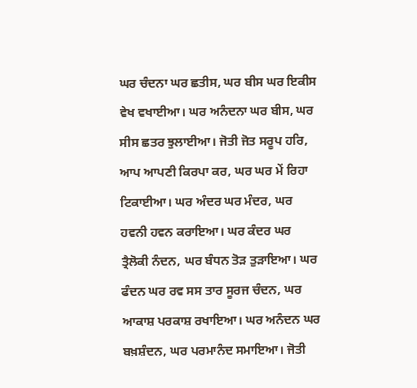ਘਰ ਚੰਦਨਾ ਘਰ ਛਤੀਸ, ਘਰ ਬੀਸ ਘਰ ਇਕੀਸ ਵੇਖ ਵਖਾਈਆ। ਘਰ ਅਨੰਦਨਾ ਘਰ ਬੀਸ, ਘਰ ਸੀਸ ਛਤਰ ਝੁਲਾਈਆ। ਜੋਤੀ ਜੋਤ ਸਰੂਪ ਹਰਿ, ਆਪ ਆਪਣੀ ਕਿਰਪਾ ਕਰ, ਘਰ ਘਰ ਮੇਂ ਰਿਹਾ ਟਿਕਾਈਆ। ਘਰ ਅੰਦਰ ਘਰ ਮੰਦਰ, ਘਰ ਹਵਨੀ ਹਵਨ ਕਰਾਇਆ। ਘਰ ਕੰਦਰ ਘਰ ਤ੍ਰੈਲੋਕੀ ਨੰਦਨ, ਘਰ ਬੰਧਨ ਤੋੜ ਤੁੜਾਇਆ। ਘਰ ਫੰਦਨ ਘਰ ਰਵ ਸਸ ਤਾਰ ਸੂਰਜ ਚੰਦਨ, ਘਰ ਆਕਾਸ਼ ਪਰਕਾਸ਼ ਰਖਾਇਆ। ਘਰ ਅਨੰਦਨ ਘਰ ਬਖ਼ਸ਼ੰਦਨ, ਘਰ ਪਰਮਾਨੰਦ ਸਮਾਇਆ। ਜੋਤੀ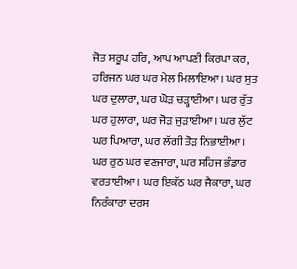ਜੋਤ ਸਰੂਪ ਹਰਿ, ਆਪ ਆਪਣੀ ਕਿਰਪਾ ਕਰ, ਹਰਿਜਨ ਘਰ ਘਰ ਮੇਲ ਮਿਲਾਇਆ। ਘਰ ਸੁਤ ਘਰ ਦੁਲਾਰਾ, ਘਰ ਘੋੜ ਚੜ੍ਹਾਈਆ। ਘਰ ਰੁੱਤ ਘਰ ਹੁਲਾਰਾ, ਘਰ ਜੋੜ ਜੁੜਾਈਆ। ਘਰ ਲੁੱਟ ਘਰ ਪਿਆਰਾ, ਘਰ ਲੱਗੀ ਤੋੜ ਨਿਭਾਈਆ। ਘਰ ਰੁਠ ਘਰ ਵਣਜਾਰਾ, ਘਰ ਸਹਿਜ ਭੰਡਾਰ ਵਰਤਾਈਆ। ਘਰ ਇਕੱਠ ਘਰ ਜੈਕਾਰਾ, ਘਰ ਨਿਰੰਕਾਰਾ ਦਰਸ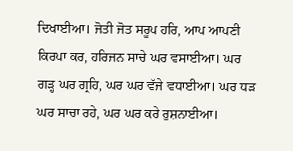ਦਿਖਾਈਆ। ਜੋਤੀ ਜੋਤ ਸਰੂਪ ਹਰਿ, ਆਪ ਆਪਣੀ ਕਿਰਪਾ ਕਰ, ਹਰਿਜਨ ਸਾਚੇ ਘਰ ਵਸਾਈਆ। ਘਰ ਗੜ੍ਹ ਘਰ ਗ੍ਰਹਿ, ਘਰ ਘਰ ਵੱਜੇ ਵਧਾਈਆ। ਘਰ ਧੜ ਘਰ ਸਾਚਾ ਰਹੇ, ਘਰ ਘਰ ਕਰੇ ਰੁਸ਼ਨਾਈਆ।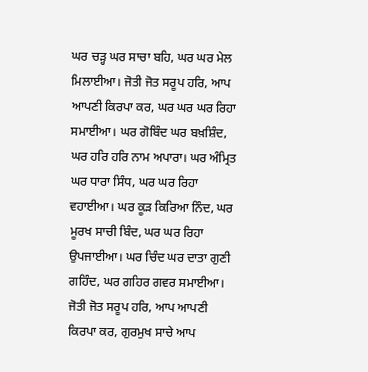ਘਰ ਚੜ੍ਹ ਘਰ ਸਾਚਾ ਬਹਿ, ਘਰ ਘਰ ਮੇਲ ਮਿਲਾਈਆ। ਜੋਤੀ ਜੋਤ ਸਰੂਪ ਹਰਿ, ਆਪ ਆਪਣੀ ਕਿਰਪਾ ਕਰ, ਘਰ ਘਰ ਘਰ ਰਿਹਾ ਸਮਾਈਆ। ਘਰ ਗੋਬਿੰਦ ਘਰ ਬਖ਼ਸ਼ਿੰਦ, ਘਰ ਹਰਿ ਹਰਿ ਨਾਮ ਅਪਾਰਾ। ਘਰ ਅੰਮ੍ਰਿਤ ਘਰ ਧਾਰਾ ਸਿੰਧ, ਘਰ ਘਰ ਰਿਹਾ ਵਹਾਈਆ। ਘਰ ਕੂੜ ਕਿਰਿਆ ਨਿੰਦ, ਘਰ ਮੂਰਖ ਸਾਚੀ ਬਿੰਦ, ਘਰ ਘਰ ਰਿਹਾ ਉਪਜਾਈਆ। ਘਰ ਚਿੰਦ ਘਰ ਦਾਤਾ ਗੁਣੀ ਗਹਿੰਦ, ਘਰ ਗਹਿਰ ਗਵਰ ਸਮਾਈਆ। ਜੋਤੀ ਜੋਤ ਸਰੂਪ ਹਰਿ, ਆਪ ਆਪਣੀ ਕਿਰਪਾ ਕਰ, ਗੁਰਮੁਖ ਸਾਚੇ ਆਪ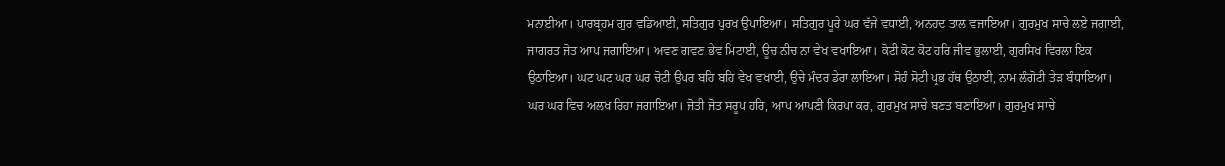ਮਨਾਈਆ। ਪਾਰਬ੍ਰਹਮ ਗੁਰ ਵਡਿਆਈ, ਸਤਿਗੁਰ ਪੁਰਖ ਉਪਾਇਆ। ਸਤਿਗੁਰ ਪੂਰੇ ਘਰ ਵੱਜੇ ਵਧਾਈ, ਅਨਹਦ ਤਾਲ ਵਜਾਇਆ। ਗੁਰਮੁਖ ਸਾਚੇ ਲਏ ਜਗਾਈ, ਜਾਗਰਤ ਜੋਤ ਆਪ ਜਗਾਇਆ। ਅਵਣ ਗਵਣ ਭੇਵ ਮਿਟਾਈ, ਊਚ ਨੀਚ ਨਾ ਵੇਖ ਵਖਾਇਆ। ਕੋਟੀ ਕੋਟ ਕੋਟ ਹਰਿ ਜੀਵ ਭੁਲਾਈ, ਗੁਰਸਿਖ ਵਿਰਲਾ ਇਕ ਉਠਾਇਆ। ਘਟ ਘਟ ਘਰ ਘਰ ਚੋਟੀ ਉਪਰ ਬਹਿ ਬਹਿ ਵੇਖ ਵਖਾਈ, ਉਚੇ ਮੰਦਰ ਡੇਰਾ ਲਾਇਆ। ਸੋਹੰ ਸੋਟੀ ਪ੍ਰਭ ਹੱਥ ਉਠਾਈ, ਨਾਮ ਲੰਗੋਟੀ ਤੇੜ ਬੰਧਾਇਆ। ਘਰ ਘਰ ਵਿਚ ਅਲਖ ਰਿਹਾ ਜਗਾਇਆ। ਜੋਤੀ ਜੋਤ ਸਰੂਪ ਹਰਿ, ਆਪ ਆਪਣੀ ਕਿਰਪਾ ਕਰ, ਗੁਰਮੁਖ ਸਾਚੇ ਬਣਤ ਬਣਾਇਆ। ਗੁਰਮੁਖ ਸਾਚੇ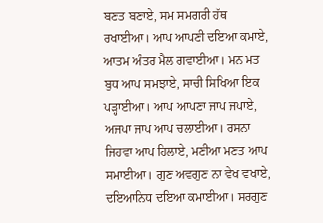ਬਣਤ ਬਣਾਏ, ਸਮ ਸਮਗਰੀ ਹੱਥ ਰਖਾਈਆ। ਆਪ ਆਪਣੀ ਦਇਆ ਕਮਾਏ, ਆਤਮ ਅੰਤਰ ਮੈਲ ਗਵਾਈਆ। ਮਨ ਮਤ ਬੁਧ ਆਪ ਸਮਝਾਏ, ਸਾਚੀ ਸਿਖਿਆ ਇਕ ਪੜ੍ਹਾਈਆ। ਆਪ ਆਪਣਾ ਜਾਪ ਜਪਾਏ, ਅਜਪਾ ਜਾਪ ਆਪ ਚਲਾਈਆ। ਰਸਨਾ ਜਿਹਵਾ ਆਪ ਹਿਲਾਏ, ਮਣੀਆ ਮਣਤ ਆਪ ਸਮਾਈਆ। ਗੁਣ ਅਵਗੁਣ ਨਾ ਵੇਖ ਵਖਾਏ, ਦਇਆਨਿਧ ਦਇਆ ਕਮਾਈਆ। ਸਰਗੁਣ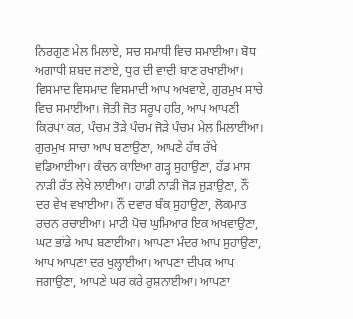ਨਿਰਗੁਣ ਮੇਲ ਮਿਲਾਏ, ਸਚ ਸਮਾਧੀ ਵਿਚ ਸਮਾਈਆ। ਬੋਧ ਅਗਾਧੀ ਸ਼ਬਦ ਜਣਾਏ, ਧੁਰ ਦੀ ਵਾਦੀ ਬਾਣ ਰਖਾਈਆ। ਵਿਸਮਾਦ ਵਿਸਮਾਦ ਵਿਸਮਾਦੀ ਆਪ ਅਖਵਾਏ, ਗੁਰਮੁਖ ਸਾਚੇ ਵਿਚ ਸਮਾਈਆ। ਜੋਤੀ ਜੋਤ ਸਰੂਪ ਹਰਿ, ਆਪ ਆਪਣੀ ਕਿਰਪਾ ਕਰ, ਪੰਚਮ ਤੋੜੇ ਪੰਚਮ ਜੋੜੇ ਪੰਚਮ ਮੇਲ ਮਿਲਾਈਆ। ਗੁਰਮੁਖ ਸਾਚਾ ਆਪ ਬਣਾਉਣਾ, ਆਪਣੇ ਹੱਥ ਰੱਖੇ ਵਡਿਆਈਆ। ਕੰਚਨ ਕਾਇਆ ਗੜ੍ਹ ਸੁਹਾਉਣਾ, ਹੱਡ ਮਾਸ ਨਾੜੀ ਰੱਤ ਲੇਖੇ ਲਾਈਆ। ਹਾਡੀ ਨਾੜੀ ਜੋੜ ਜੁੜਾਉਣਾ, ਨੌਂ ਦਰ ਵੇਖ ਵਖਾਈਆ। ਨੌਂ ਦਵਾਰ ਬੰਕ ਸੁਹਾਉਣਾ, ਲੋਕਮਾਤ ਰਚਨ ਰਚਾਈਆ। ਮਾਟੀ ਪੋਚ ਘੁਮਿਆਰ ਇਕ ਅਖਵਾਉਣਾ, ਘਟ ਭਾਂਡੇ ਆਪ ਬਣਾਈਆ। ਆਪਣਾ ਮੰਦਰ ਆਪ ਸੁਹਾਉਣਾ, ਆਪ ਆਪਣਾ ਦਰ ਖੁਲ੍ਹਾਈਆ। ਆਪਣਾ ਦੀਪਕ ਆਪ ਜਗਾਉਣਾ, ਆਪਣੇ ਘਰ ਕਰੇ ਰੁਸ਼ਨਾਈਆ। ਆਪਣਾ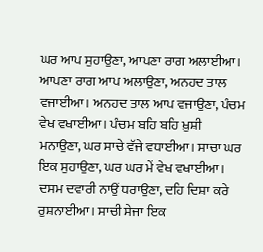ਘਰ ਆਪ ਸੁਹਾਉਣਾ, ਆਪਣਾ ਰਾਗ ਅਲਾਈਆ। ਆਪਣਾ ਰਾਗ ਆਪ ਅਲਾਉਣਾ, ਅਨਹਦ ਤਾਲ ਵਜਾਈਆ। ਅਨਹਦ ਤਾਲ ਆਪ ਵਜਾਉਣਾ, ਪੰਚਮ ਵੇਖ ਵਖਾਈਆ। ਪੰਚਮ ਬਹਿ ਬਹਿ ਖ਼ੁਸ਼ੀ ਮਨਾਉਣਾ, ਘਰ ਸਾਚੇ ਵੱਜੇ ਵਧਾਈਆ। ਸਾਚਾ ਘਰ ਇਕ ਸੁਹਾਉਣਾ, ਘਰ ਘਰ ਮੇਂ ਵੇਖ ਵਖਾਈਆ। ਦਸਮ ਦਵਾਰੀ ਨਾਉਂ ਧਰਾਉਣਾ, ਦਹਿ ਦਿਸ਼ਾ ਕਰੇ ਰੁਸ਼ਨਾਈਆ। ਸਾਚੀ ਸੇਜਾ ਇਕ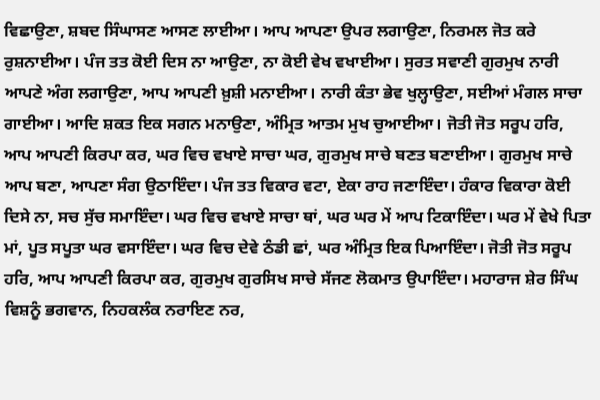ਵਿਛਾਉਣਾ, ਸ਼ਬਦ ਸਿੰਘਾਸਣ ਆਸਣ ਲਾਈਆ। ਆਪ ਆਪਣਾ ਉਪਰ ਲਗਾਉਣਾ, ਨਿਰਮਲ ਜੋਤ ਕਰੇ ਰੁਸ਼ਨਾਈਆ। ਪੰਜ ਤਤ ਕੋਈ ਦਿਸ ਨਾ ਆਉਣਾ, ਨਾ ਕੋਈ ਵੇਖ ਵਖਾਈਆ। ਸੁਰਤ ਸਵਾਣੀ ਗੁਰਮੁਖ ਨਾਰੀ ਆਪਣੇ ਅੰਗ ਲਗਾਉਣਾ, ਆਪ ਆਪਣੀ ਖ਼ੁਸ਼ੀ ਮਨਾਈਆ। ਨਾਰੀ ਕੰਤਾ ਭੇਵ ਖੁਲ੍ਹਾਉਣਾ, ਸਈਆਂ ਮੰਗਲ ਸਾਚਾ ਗਾਈਆ। ਆਦਿ ਸ਼ਕਤ ਇਕ ਸਗਨ ਮਨਾਉਣਾ, ਅੰਮ੍ਰਿਤ ਆਤਮ ਮੁਖ ਚੁਆਈਆ। ਜੋਤੀ ਜੋਤ ਸਰੂਪ ਹਰਿ, ਆਪ ਆਪਣੀ ਕਿਰਪਾ ਕਰ, ਘਰ ਵਿਚ ਵਖਾਏ ਸਾਚਾ ਘਰ, ਗੁਰਮੁਖ ਸਾਚੇ ਬਣਤ ਬਣਾਈਆ। ਗੁਰਮੁਖ ਸਾਚੇ ਆਪ ਬਣਾ, ਆਪਣਾ ਸੰਗ ਉਠਾਇੰਦਾ। ਪੰਜ ਤਤ ਵਿਕਾਰ ਵਟਾ, ਏਕਾ ਰਾਹ ਜਣਾਇੰਦਾ। ਹੰਕਾਰ ਵਿਕਾਰਾ ਕੋਈ ਦਿਸੇ ਨਾ, ਸਚ ਸੁੱਚ ਸਮਾਇੰਦਾ। ਘਰ ਵਿਚ ਵਖਾਏ ਸਾਚਾ ਥਾਂ, ਘਰ ਘਰ ਮੇਂ ਆਪ ਟਿਕਾਇੰਦਾ। ਘਰ ਮੇਂ ਵੇਖੇ ਪਿਤਾ ਮਾਂ, ਪੂਤ ਸਪੂਤਾ ਘਰ ਵਸਾਇੰਦਾ। ਘਰ ਵਿਚ ਦੇਵੇ ਠੰਡੀ ਛਾਂ, ਘਰ ਅੰਮ੍ਰਿਤ ਇਕ ਪਿਆਇੰਦਾ। ਜੋਤੀ ਜੋਤ ਸਰੂਪ ਹਰਿ, ਆਪ ਆਪਣੀ ਕਿਰਪਾ ਕਰ, ਗੁਰਮੁਖ ਗੁਰਸਿਖ ਸਾਚੇ ਸੱਜਣ ਲੋਕਮਾਤ ਉਪਾਇੰਦਾ। ਮਹਾਰਾਜ ਸ਼ੇਰ ਸਿੰਘ ਵਿਸ਼ਨੂੰ ਭਗਵਾਨ, ਨਿਹਕਲੰਕ ਨਰਾਇਣ ਨਰ,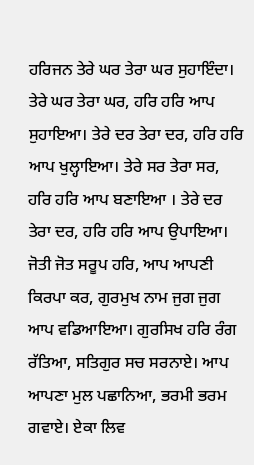ਹਰਿਜਨ ਤੇਰੇ ਘਰ ਤੇਰਾ ਘਰ ਸੁਹਾਇੰਦਾ।
ਤੇਰੇ ਘਰ ਤੇਰਾ ਘਰ, ਹਰਿ ਹਰਿ ਆਪ ਸੁਹਾਇਆ। ਤੇਰੇ ਦਰ ਤੇਰਾ ਦਰ, ਹਰਿ ਹਰਿ ਆਪ ਖੁਲ੍ਹਾਇਆ। ਤੇਰੇ ਸਰ ਤੇਰਾ ਸਰ, ਹਰਿ ਹਰਿ ਆਪ ਬਣਾਇਆ । ਤੇਰੇ ਦਰ ਤੇਰਾ ਦਰ, ਹਰਿ ਹਰਿ ਆਪ ਉਪਾਇਆ। ਜੋਤੀ ਜੋਤ ਸਰੂਪ ਹਰਿ, ਆਪ ਆਪਣੀ ਕਿਰਪਾ ਕਰ, ਗੁਰਮੁਖ ਨਾਮ ਜੁਗ ਜੁਗ ਆਪ ਵਡਿਆਇਆ। ਗੁਰਸਿਖ ਹਰਿ ਰੰਗ ਰੱਤਿਆ, ਸਤਿਗੁਰ ਸਚ ਸਰਨਾਏ। ਆਪ ਆਪਣਾ ਮੁਲ ਪਛਾਨਿਆ, ਭਰਮੀ ਭਰਮ ਗਵਾਏ। ਏਕਾ ਲਿਵ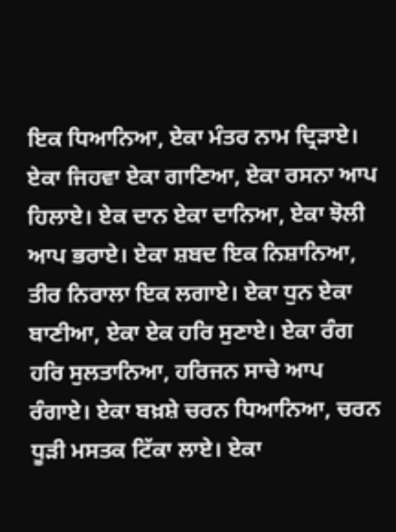ਇਕ ਧਿਆਨਿਆ, ਏਕਾ ਮੰਤਰ ਨਾਮ ਦ੍ਰਿੜਾਏ। ਏਕਾ ਜਿਹਵਾ ਏਕਾ ਗਾਣਿਆ, ਏਕਾ ਰਸਨਾ ਆਪ ਹਿਲਾਏ। ਏਕ ਦਾਨ ਏਕਾ ਦਾਨਿਆ, ਏਕਾ ਝੋਲੀ ਆਪ ਭਰਾਏ। ਏਕਾ ਸ਼ਬਦ ਇਕ ਨਿਸ਼ਾਨਿਆ, ਤੀਰ ਨਿਰਾਲਾ ਇਕ ਲਗਾਏ। ਏਕਾ ਧੁਨ ਏਕਾ ਬਾਣੀਆ, ਏਕਾ ਏਕ ਹਰਿ ਸੁਣਾਏ। ਏਕਾ ਰੰਗ ਹਰਿ ਸੁਲਤਾਨਿਆ, ਹਰਿਜਨ ਸਾਚੇ ਆਪ ਰੰਗਾਏ। ਏਕਾ ਬਖ਼ਸ਼ੇ ਚਰਨ ਧਿਆਨਿਆ, ਚਰਨ ਧੂੜੀ ਮਸਤਕ ਟਿੱਕਾ ਲਾਏ। ਏਕਾ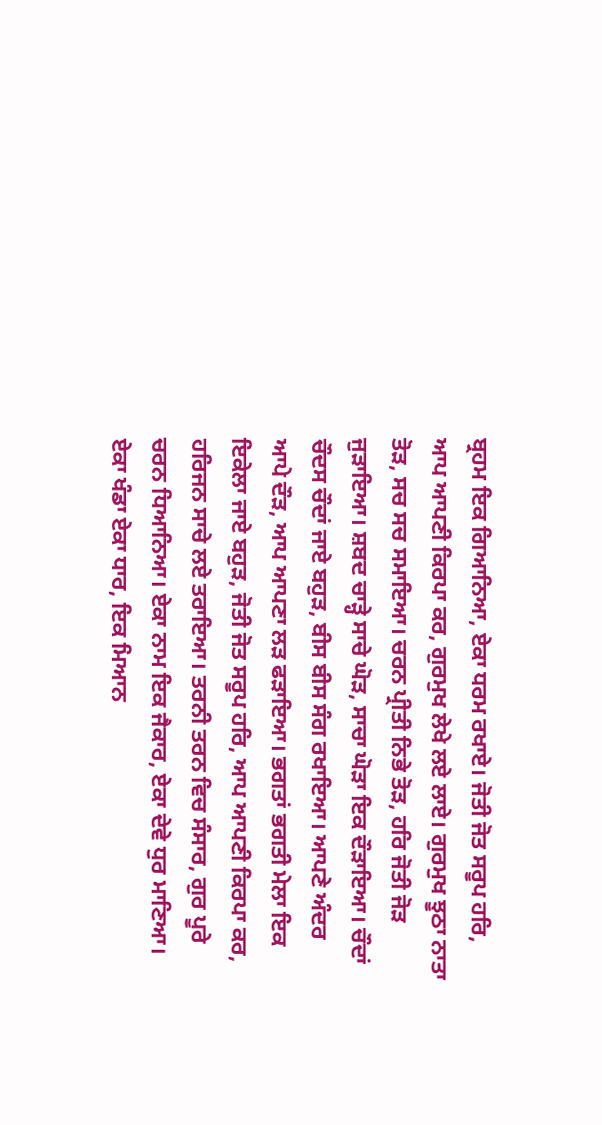ਬ੍ਰਹਮ ਇਕ ਗਿਆਨਿਆ, ਏਕਾ ਧਰਮ ਰਖਾਏ। ਜੋਤੀ ਜੋਤ ਸਰੂਪ ਹਰਿ, ਆਪ ਆਪਣੀ ਕਿਰਪਾ ਕਰ, ਗੁਰਮੁਖ ਲੇਖੇ ਲਏ ਲਾਏ। ਗੁਰਮੁਖ ਝੂਠਾ ਨਾਤਾ ਤੋੜ, ਸਚ ਸਚ ਸਮਾਇਆ। ਚਰਨ ਪ੍ਰੀਤੀ ਨਿਭੇ ਤੋੜ, ਹਰਿ ਜੋਤੀ ਜੋੜ ਜੁੜਾਇਆ। ਸ਼ਬਦ ਚਾੜ੍ਹੇ ਸਾਚੇ ਘੋੜ, ਸਾਚਾ ਘੋੜਾ ਇਕ ਦੌੜਾਇਆ। ਚੌਦਾਂ ਚੌਦਸ ਚੌਦਾਂ ਜਾਏ ਬਹੁੜ, ਬੀਸ ਬੀਸ ਸੰਗ ਰਖਾਇਆ। ਆਪਣੇ ਅੰਦਰ ਆਪੇ ਦੌੜ, ਆਪ ਆਪਣਾ ਲੜ ਫੜਾਇਆ। ਭਗਤਾਂ ਭਗਤੀ ਮੇਲਾ ਇਕ ਇਕੇਲਾ ਜਾਏ ਬਹੁੜ, ਜੋਤੀ ਜੋਤ ਸਰੂਪ ਹਰਿ, ਆਪ ਆਪਣੀ ਕਿਰਪਾ ਕਰ, ਹਰਿਜਨ ਸਾਚੇ ਲਏ ਤਰਾਇਆ। ਤਰਨੀ ਤਰਨ ਵਿਚ ਸੰਸਾਰ, ਗੁਰ ਪੂਰੇ ਚਰਨ ਧਿਆਨਿਆ। ਏਕਾ ਨਾਮ ਇਕ ਜੈਕਾਰ, ਏਕਾ ਦੇਵੇ ਧੁਰ ਮਾਣਿਆ। ਏਕਾ ਖੰਡਾ ਏਕਾ ਧਾਰ, ਇਕ ਮਿਆਨ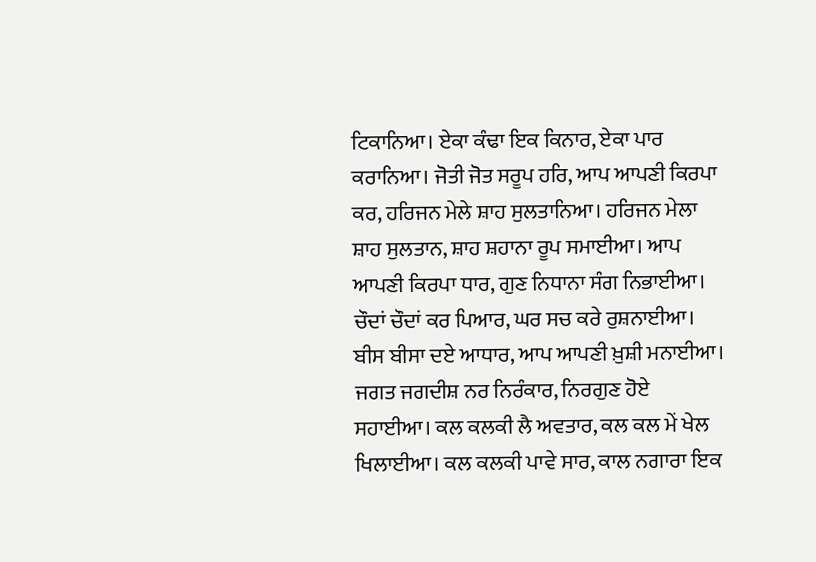ਟਿਕਾਨਿਆ। ਏਕਾ ਕੰਢਾ ਇਕ ਕਿਨਾਰ, ਏਕਾ ਪਾਰ ਕਰਾਨਿਆ। ਜੋਤੀ ਜੋਤ ਸਰੂਪ ਹਰਿ, ਆਪ ਆਪਣੀ ਕਿਰਪਾ ਕਰ, ਹਰਿਜਨ ਮੇਲੇ ਸ਼ਾਹ ਸੁਲਤਾਨਿਆ। ਹਰਿਜਨ ਮੇਲਾ ਸ਼ਾਹ ਸੁਲਤਾਨ, ਸ਼ਾਹ ਸ਼ਹਾਨਾ ਰੂਪ ਸਮਾਈਆ। ਆਪ ਆਪਣੀ ਕਿਰਪਾ ਧਾਰ, ਗੁਣ ਨਿਧਾਨਾ ਸੰਗ ਨਿਭਾਈਆ। ਚੌਦਾਂ ਚੌਦਾਂ ਕਰ ਪਿਆਰ, ਘਰ ਸਚ ਕਰੇ ਰੁਸ਼ਨਾਈਆ। ਬੀਸ ਬੀਸਾ ਦਏ ਆਧਾਰ, ਆਪ ਆਪਣੀ ਖ਼ੁਸ਼ੀ ਮਨਾਈਆ। ਜਗਤ ਜਗਦੀਸ਼ ਨਰ ਨਿਰੰਕਾਰ, ਨਿਰਗੁਣ ਹੋਏ ਸਹਾਈਆ। ਕਲ ਕਲਕੀ ਲੈ ਅਵਤਾਰ, ਕਲ ਕਲ ਮੇਂ ਖੇਲ ਖਿਲਾਈਆ। ਕਲ ਕਲਕੀ ਪਾਵੇ ਸਾਰ, ਕਾਲ ਨਗਾਰਾ ਇਕ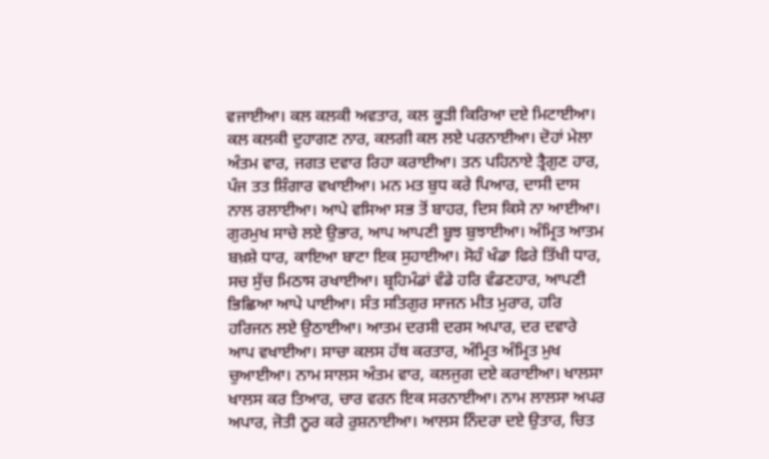ਵਜਾਈਆ। ਕਲ ਕਲਕੀ ਅਵਤਾਰ, ਕਲ ਕੂੜੀ ਕਿਰਿਆ ਦਏ ਮਿਟਾਈਆ। ਕਲ ਕਲਕੀ ਦੁਹਾਗਣ ਨਾਰ, ਕਲਗੀ ਕਲ ਲਏ ਪਰਨਾਈਆ। ਦੋਹਾਂ ਮੇਲਾ ਅੰਤਮ ਵਾਰ, ਜਗਤ ਦਵਾਰ ਰਿਹਾ ਕਰਾਈਆ। ਤਨ ਪਹਿਨਾਏ ਤ੍ਰੈਗੁਣ ਹਾਰ, ਪੰਜ ਤਤ ਸ਼ਿੰਗਾਰ ਵਖਾਈਆ। ਮਨ ਮਤ ਬੁਧ ਕਰੇ ਪਿਆਰ, ਦਾਸੀ ਦਾਸ ਨਾਲ ਰਲਾਈਆ। ਆਪੇ ਵਸਿਆ ਸਭ ਤੋਂ ਬਾਹਰ, ਦਿਸ ਕਿਸੇ ਨਾ ਆਈਆ। ਗੁਰਮੁਖ ਸਾਚੇ ਲਏ ਉਭਾਰ, ਆਪ ਆਪਣੀ ਬੂਝ ਬੁਝਾਈਆ। ਅੰਮ੍ਰਿਤ ਆਤਮ ਬਖ਼ਸ਼ੇ ਧਾਰ, ਕਾਇਆ ਬਾਟਾ ਇਕ ਸੁਹਾਈਆ। ਸੋਹੰ ਖੰਡਾ ਫਿਰੇ ਤਿੱਖੀ ਧਾਰ, ਸਚ ਸੁੱਚ ਮਿਠਾਸ ਰਖਾਈਆ। ਬ੍ਰਹਿਮੰਡਾਂ ਵੰਡੇ ਹਰਿ ਵੰਡਣਹਾਰ, ਆਪਣੀ ਭਿਛਿਆ ਆਪੇ ਪਾਈਆ। ਸੰਤ ਸਤਿਗੁਰ ਸਾਜਨ ਮੀਤ ਮੁਰਾਰ, ਹਰਿ ਹਰਿਜਨ ਲਏ ਉਠਾਈਆ। ਆਤਮ ਦਰਸੀ ਦਰਸ ਅਪਾਰ, ਦਰ ਦਵਾਰੇ ਆਪ ਵਖਾਈਆ। ਸਾਚਾ ਕਲਸ ਹੱਥ ਕਰਤਾਰ, ਅੰਮ੍ਰਿਤ ਅੰਮ੍ਰਿਤ ਮੁਖ ਚੁਆਈਆ। ਨਾਮ ਸਾਲਸ ਅੰਤਮ ਵਾਰ, ਕਲਜੁਗ ਦਏ ਕਰਾਈਆ। ਖਾਲਸਾ ਖਾਲਸ ਕਰ ਤਿਆਰ, ਚਾਰ ਵਰਨ ਇਕ ਸਰਨਾਈਆ। ਨਾਮ ਲਾਲਸਾ ਅਪਰ ਅਪਾਰ, ਜੋਤੀ ਨੂਰ ਕਰੇ ਰੁਸ਼ਨਾਈਆ। ਆਲਸ ਨਿੰਦਰਾ ਦਏ ਉਤਾਰ, ਚਿਤ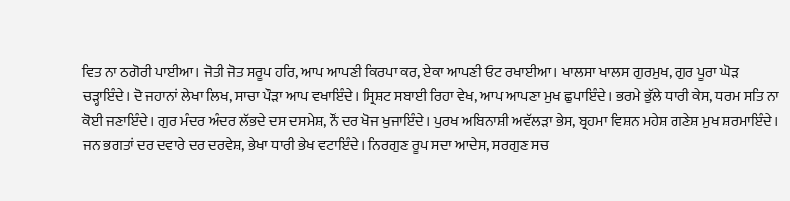ਵਿਤ ਨਾ ਠਗੋਰੀ ਪਾਈਆ। ਜੋਤੀ ਜੋਤ ਸਰੂਪ ਹਰਿ, ਆਪ ਆਪਣੀ ਕਿਰਪਾ ਕਰ, ਏਕਾ ਆਪਣੀ ਓਟ ਰਖਾਈਆ। ਖਾਲਸਾ ਖਾਲਸ ਗੁਰਮੁਖ, ਗੁਰ ਪੂਰਾ ਘੋੜ ਚੜ੍ਹਾਇੰਦੇ। ਦੋ ਜਹਾਨਾਂ ਲੇਖਾ ਲਿਖ, ਸਾਚਾ ਪੌੜਾ ਆਪ ਵਖਾਇੰਦੇ। ਸ੍ਰਿਸ਼ਟ ਸਬਾਈ ਰਿਹਾ ਵੇਖ, ਆਪ ਆਪਣਾ ਮੁਖ ਛੁਪਾਇੰਦੇ। ਭਰਮੇ ਭੁੱਲੇ ਧਾਰੀ ਕੇਸ, ਧਰਮ ਸਤਿ ਨਾ ਕੋਈ ਜਣਾਇੰਦੇ। ਗੁਰ ਮੰਦਰ ਅੰਦਰ ਲੱਭਦੇ ਦਸ ਦਸਮੇਸ਼, ਨੌਂ ਦਰ ਖੋਜ ਖੁਜਾਇੰਦੇ। ਪੁਰਖ ਅਬਿਨਾਸ਼ੀ ਅਵੱਲੜਾ ਭੇਸ, ਬ੍ਰਹਮਾ ਵਿਸ਼ਨ ਮਹੇਸ਼ ਗਣੇਸ਼ ਮੁਖ ਸ਼ਰਮਾਇੰਦੇ। ਜਨ ਭਗਤਾਂ ਦਰ ਦਵਾਰੇ ਦਰ ਦਰਵੇਸ਼, ਭੇਖਾ ਧਾਰੀ ਭੇਖ ਵਟਾਇੰਦੇ। ਨਿਰਗੁਣ ਰੂਪ ਸਦਾ ਆਦੇਸ, ਸਰਗੁਣ ਸਚ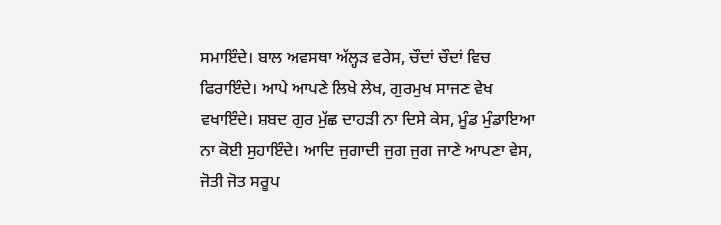ਸਮਾਇੰਦੇ। ਬਾਲ ਅਵਸਥਾ ਅੱਲ੍ਹੜ ਵਰੇਸ, ਚੌਦਾਂ ਚੌਦਾਂ ਵਿਚ ਫਿਰਾਇੰਦੇ। ਆਪੇ ਆਪਣੇ ਲਿਖੇ ਲੇਖ, ਗੁਰਮੁਖ ਸਾਜਣ ਵੇਖ ਵਖਾਇੰਦੇ। ਸ਼ਬਦ ਗੁਰ ਮੁੱਛ ਦਾਹੜੀ ਨਾ ਦਿਸੇ ਕੇਸ, ਮੂੰਡ ਮੁੰਡਾਇਆ ਨਾ ਕੋਈ ਸੁਹਾਇੰਦੇ। ਆਦਿ ਜੁਗਾਦੀ ਜੁਗ ਜੁਗ ਜਾਣੇ ਆਪਣਾ ਵੇਸ, ਜੋਤੀ ਜੋਤ ਸਰੂਪ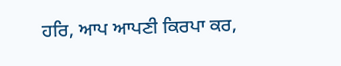ਹਰਿ, ਆਪ ਆਪਣੀ ਕਿਰਪਾ ਕਰ,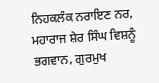ਨਿਹਕਲੰਕ ਨਰਾਇਣ ਨਰ, ਮਹਾਰਾਜ ਸ਼ੇਰ ਸਿੰਘ ਵਿਸ਼ਨੂੰ ਭਗਵਾਨ, ਗੁਰਮੁਖ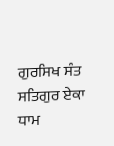ਗੁਰਸਿਖ ਸੰਤ ਸਤਿਗੁਰ ਏਕਾ ਧਾਮ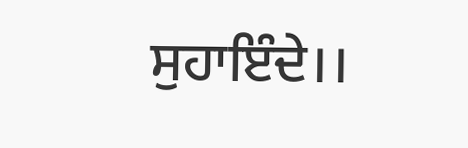ਸੁਹਾਇੰਦੇ।।